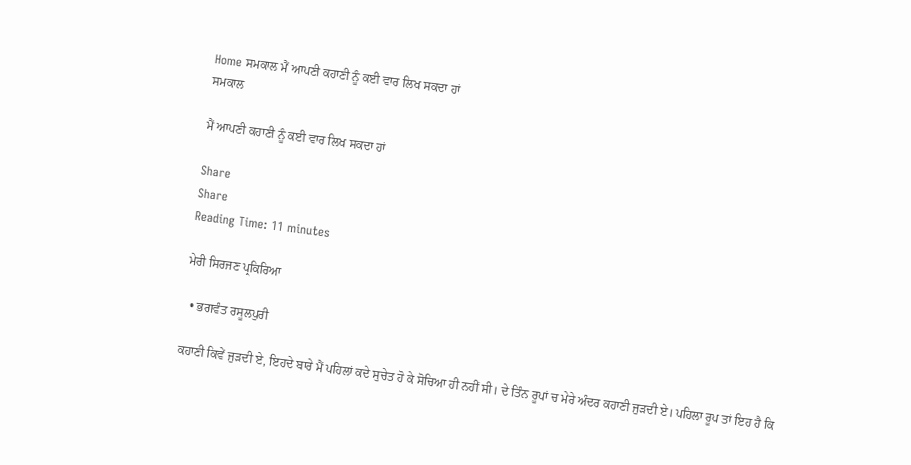Home ਸਮਕਾਲ ਮੈਂ ਆਪਣੀ ਕਹਾਣੀ ਨੂੰ ਕਈ ਵਾਰ ਲਿਖ ਸਕਦਾ ਹਾਂ
ਸਮਕਾਲ

ਮੈਂ ਆਪਣੀ ਕਹਾਣੀ ਨੂੰ ਕਈ ਵਾਰ ਲਿਖ ਸਕਦਾ ਹਾਂ

Share
Share
Reading Time: 11 minutes

ਮੇਰੀ ਸਿਰਜਣ ਪ੍ਰਕਿਰਿਆ

  • ਭਗਵੰਤ ਰਸੂਲਪੁਰੀ

ਕਹਾਣੀ ਕਿਵੇਂ ਜੁੜਦੀ ਏ, ਇਹਦੇ ਬਾਰੇ ਮੈਂ ਪਹਿਲਾਂ ਕਦੇ ਸੁਚੇਤ ਹੋ ਕੇ ਸੋਚਿਆ ਹੀ ਨਹੀਂ ਸੀ। ਦੇ ਤਿੰਨ ਰੂਪਾਂ ਚ ਮੇਰੇ ਅੰਦਰ ਕਹਾਣੀ ਜੁੜਦੀ ਏ। ਪਹਿਲਾ ਰੂਪ ਤਾਂ ਇਹ ਹੈ ਕਿ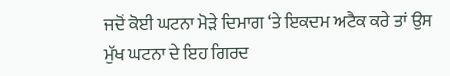ਜਦੋਂ ਕੋਈ ਘਟਨਾ ਮੋੜੇ ਦਿਮਾਗ ‘ਤੇ ਇਕਦਮ ਅਟੈਕ ਕਰੇ ਤਾਂ ਉਸ ਮੁੱਖ ਘਟਨਾ ਦੇ ਇਹ ਗਿਰਦ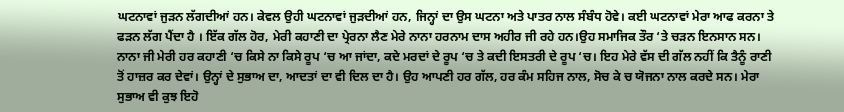ਘਟਨਾਵਾਂ ਜੁੜਨ ਲੱਗਦੀਆਂ ਹਨ। ਕੇਵਲ ਉਹੀ ਘਟਨਾਵਾਂ ਜੁੜਦੀਆਂ ਹਨ, ਜਿਨ੍ਹਾਂ ਦਾ ਉਸ ਘਟਨਾ ਅਤੇ ਪਾਤਰ ਨਾਲ ਸੰਬੰਧ ਹੋਵੇ। ਕਈ ਘਟਨਾਵਾਂ ਮੇਰਾ ਆਫ ਕਰਨਾ ਤੇ ਫੜਨ ਲੱਗ ਪੈਂਦਾ ਹੈ । ਇੱਕ ਗੱਲ ਹੋਰ, ਮੇਰੀ ਕਹਾਣੀ ਦਾ ਪ੍ਰੇਰਨਾ ਲੈਣ ਮੇਰੇ ਨਾਨਾ ਹਰਨਾਮ ਦਾਸ ਅਹੀਰ ਜੀ ਰਹੇ ਹਨ।ਉਹ ਸਮਾਜਿਕ ਤੌਰ ‘ਤੇ ਚੜਨ ਇਨਸਾਨ ਸਨ। ਨਾਨਾ ਜੀ ਮੇਰੀ ਹਰ ਕਹਾਣੀ ‘ਚ ਕਿਸੇ ਨਾ ਕਿਸੇ ਰੂਪ ‘ਚ ਆ ਜਾਂਦਾ, ਕਦੇ ਮਰਦਾਂ ਦੇ ਰੂਪ ‘ਚ ਤੇ ਕਦੀ ਇਸਤਰੀ ਦੇ ਰੂਪ ‘ਚ। ਇਹ ਮੇਰੇ ਵੱਸ ਦੀ ਗੱਲ ਨਹੀਂ ਕਿ ਤੈਨੂੰ ਰਾਣੀ ਤੋਂ ਹਾਜ਼ਰ ਕਰ ਦੇਵਾਂ। ਉਨ੍ਹਾਂ ਦੇ ਸੁਭਾਅ ਦਾ, ਆਦਤਾਂ ਦਾ ਵੀ ਦਿਲ ਦਾ ਹੈ। ਉਹ ਆਪਣੀ ਹਰ ਗੱਲ, ਹਰ ਕੰਮ ਸਹਿਜ ਨਾਲ, ਸੋਚ ਕੇ ਚ ਯੋਜਨਾ ਨਾਲ ਕਰਦੇ ਸਨ। ਮੇਰਾ ਸੁਭਾਅ ਵੀ ਕੁਝ ਇਹੋ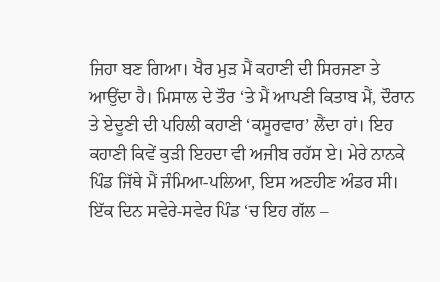ਜਿਹਾ ਬਣ ਗਿਆ। ਖੈਰ ਮੁੜ ਮੈਂ ਕਹਾਣੀ ਦੀ ਸਿਰਜਣਾ ਤੇ ਆਉਂਦਾ ਹੈ। ਮਿਸਾਲ ਦੇ ਤੌਰ ‘ਤੇ ਮੈਂ ਆਪਣੀ ਕਿਤਾਬ ਮੈਂ, ਦੌਰਾਨ ਤੇ ਏਦੂਣੀ ਦੀ ਪਹਿਲੀ ਕਹਾਣੀ ‘ਕਸੂਰਵਾਰ’ ਲੈਂਦਾ ਹਾਂ। ਇਹ ਕਹਾਣੀ ਕਿਵੇਂ ਕੁੜੀ ਇਹਦਾ ਵੀ ਅਜੀਬ ਰਹੱਸ ਏ। ਮੇਰੇ ਨਾਨਕੇ ਪਿੰਡ ਜਿੱਥੇ ਮੈਂ ਜੰਮਿਆ-ਪਲਿਆ, ਇਸ ਅਣਹੀਣ ਅੰਡਰ ਸੀ। ਇੱਕ ਦਿਨ ਸਵੇਰੇ-ਸਵੇਰ ਪਿੰਡ ‘ਚ ਇਹ ਗੱਲ –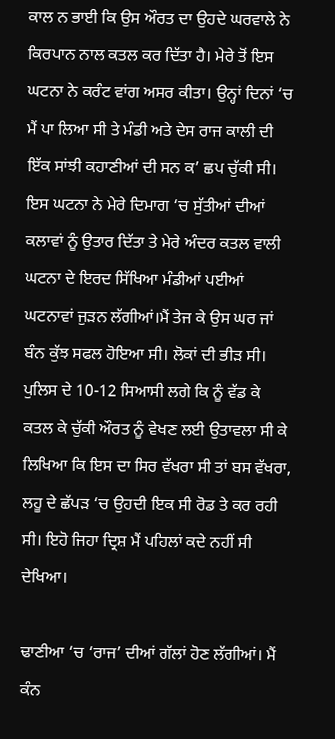ਕਾਲ ਨ ਭਾਈ ਕਿ ਉਸ ਔਰਤ ਦਾ ਉਹਦੇ ਘਰਵਾਲੇ ਨੇ ਕਿਰਪਾਨ ਨਾਲ ਕਤਲ ਕਰ ਦਿੱਤਾ ਹੈ। ਮੇਰੇ ਤੋਂ ਇਸ ਘਟਨਾ ਨੇ ਕਰੰਟ ਵਾਂਗ ਅਸਰ ਕੀਤਾ। ਉਨ੍ਹਾਂ ਦਿਨਾਂ ‘ਚ ਮੈਂ ਪਾ ਲਿਆ ਸੀ ਤੇ ਮੰਡੀ ਅਤੇ ਦੇਸ ਰਾਜ ਕਾਲੀ ਦੀ ਇੱਕ ਸਾਂਝੀ ਕਹਾਣੀਆਂ ਦੀ ਸਨ ਕ’ ਛਪ ਚੁੱਕੀ ਸੀ। ਇਸ ਘਟਨਾ ਨੇ ਮੇਰੇ ਦਿਮਾਗ ‘ਚ ਸੁੱਤੀਆਂ ਦੀਆਂ ਕਲਾਵਾਂ ਨੂੰ ਉਤਾਰ ਦਿੱਤਾ ਤੇ ਮੇਰੇ ਅੰਦਰ ਕਤਲ ਵਾਲੀ ਘਟਨਾ ਦੇ ਇਰਦ ਸਿੱਖਿਆ ਮੰਡੀਆਂ ਪਈਆਂ ਘਟਨਾਵਾਂ ਜੁੜਨ ਲੱਗੀਆਂ।ਮੈਂ ਤੇਜ ਕੇ ਉਸ ਘਰ ਜਾਂ ਬੰਨ ਕੁੱਝ ਸਫਲ ਹੋਇਆ ਸੀ। ਲੋਕਾਂ ਦੀ ਭੀੜ ਸੀ। ਪੁਲਿਸ ਦੇ 10-12 ਸਿਆਸੀ ਲਗੇ ਕਿ ਨੂੰ ਵੱਡ ਕੇ ਕਤਲ ਕੇ ਚੁੱਕੀ ਔਰਤ ਨੂੰ ਵੇਖਣ ਲਈ ਉਤਾਵਲਾ ਸੀ ਕੇ ਲਿਖਿਆ ਕਿ ਇਸ ਦਾ ਸਿਰ ਵੱਖਰਾ ਸੀ ਤਾਂ ਬਸ ਵੱਖਰਾ, ਲਹੂ ਦੇ ਛੱਪੜ ‘ਚ ਉਹਦੀ ਇਕ ਸੀ ਰੋਡ ਤੇ ਕਰ ਰਹੀ ਸੀ। ਇਹੋ ਜਿਹਾ ਦ੍ਰਿਸ਼ ਮੈਂ ਪਹਿਲਾਂ ਕਦੇ ਨਹੀਂ ਸੀ ਦੇਖਿਆ।

ਢਾਣੀਆ ‘ਚ ‘ਰਾਜ’ ਦੀਆਂ ਗੱਲਾਂ ਹੋਣ ਲੱਗੀਆਂ। ਮੈਂ ਕੰਨ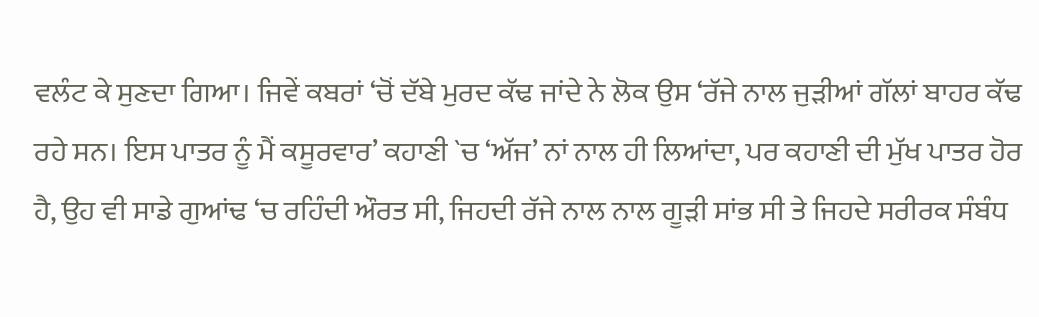ਵਲੰਟ ਕੇ ਸੁਣਦਾ ਗਿਆ। ਜਿਵੇਂ ਕਬਰਾਂ ‘ਚੋਂ ਦੱਬੇ ਮੁਰਦ ਕੱਢ ਜਾਂਦੇ ਨੇ ਲੋਕ ਉਸ ‘ਰੱਜੇ ਨਾਲ ਜੁੜੀਆਂ ਗੱਲਾਂ ਬਾਹਰ ਕੱਢ ਰਹੇ ਸਨ। ਇਸ ਪਾਤਰ ਨੂੰ ਮੈਂ ਕਸੂਰਵਾਰ’ ਕਹਾਣੀ `ਚ ‘ਅੱਜ’ ਨਾਂ ਨਾਲ ਹੀ ਲਿਆਂਦਾ, ਪਰ ਕਹਾਣੀ ਦੀ ਮੁੱਖ ਪਾਤਰ ਹੋਰ ਹੈ, ਉਹ ਵੀ ਸਾਡੇ ਗੁਆਂਢ ‘ਚ ਰਹਿੰਦੀ ਔਰਤ ਸੀ, ਜਿਹਦੀ ਰੱਜੇ ਨਾਲ ਨਾਲ ਗੂੜੀ ਸਾਂਭ ਸੀ ਤੇ ਜਿਹਦੇ ਸਰੀਰਕ ਸੰਬੰਧ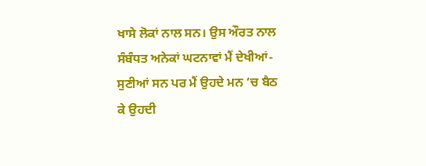ਖਾਸੇ ਲੋਕਾਂ ਨਾਲ ਸਨ। ਉਸ ਔਰਤ ਨਾਲ ਸੰਬੰਧਤ ਅਨੇਕਾਂ ਘਟਨਾਵਾਂ ਮੈਂ ਦੇਖੀਆਂ-ਸੁਣੀਆਂ ਸਨ ਪਰ ਮੈਂ ਉਹਦੇ ਮਨ ‘ਚ ਬੈਠ ਕੇ ਉਹਦੀ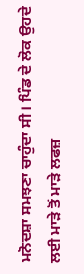ਮਨੋਦਸ਼ਾ ਸਮਝਣਾ ਚਾਹੁੰਦਾ ਸੀ। ਪਿੰਡ ਦੇ ਲੋਕ ਉਹਦੇ ਲਈ ਮਾੜੇ ਤੋਂ ਮਾੜੇ ਲਫਜ਼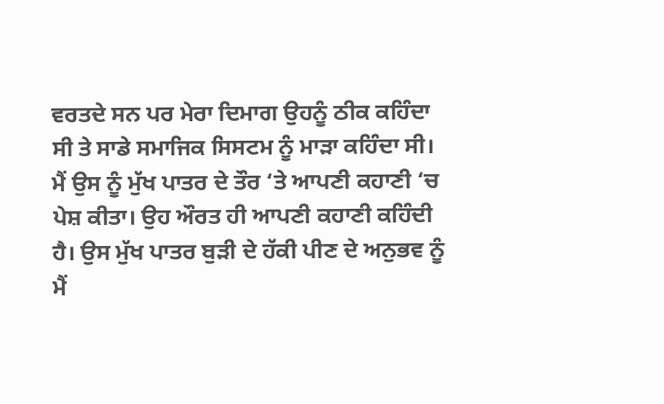ਵਰਤਦੇ ਸਨ ਪਰ ਮੇਰਾ ਦਿਮਾਗ ਉਹਨੂੰ ਠੀਕ ਕਹਿੰਦਾ ਸੀ ਤੇ ਸਾਡੇ ਸਮਾਜਿਕ ਸਿਸਟਮ ਨੂੰ ਮਾੜਾ ਕਹਿੰਦਾ ਸੀ। ਮੈਂ ਉਸ ਨੂੰ ਮੁੱਖ ਪਾਤਰ ਦੇ ਤੌਰ ‘ਤੇ ਆਪਣੀ ਕਹਾਣੀ ‘ਚ ਪੇਸ਼ ਕੀਤਾ। ਉਹ ਔਰਤ ਹੀ ਆਪਣੀ ਕਹਾਣੀ ਕਹਿੰਦੀ ਹੈ। ਉਸ ਮੁੱਖ ਪਾਤਰ ਬੁੜੀ ਦੇ ਹੱਕੀ ਪੀਣ ਦੇ ਅਨੁਭਵ ਨੂੰ ਮੈਂ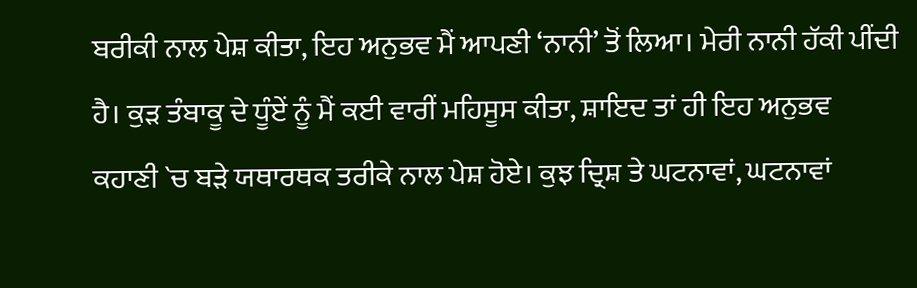ਬਰੀਕੀ ਨਾਲ ਪੇਸ਼ ਕੀਤਾ, ਇਹ ਅਨੁਭਵ ਮੈਂ ਆਪਣੀ ‘ਨਾਨੀ’ ਤੋਂ ਲਿਆ। ਮੇਰੀ ਨਾਨੀ ਹੱਕੀ ਪੀਂਦੀ ਹੈ। ਕੁੜ ਤੰਬਾਕੂ ਦੇ ਧੂੰਏਂ ਨੂੰ ਮੈਂ ਕਈ ਵਾਰੀਂ ਮਹਿਸੂਸ ਕੀਤਾ, ਸ਼ਾਇਦ ਤਾਂ ਹੀ ਇਹ ਅਨੁਭਵ ਕਹਾਣੀ `ਚ ਬੜੇ ਯਥਾਰਥਕ ਤਰੀਕੇ ਨਾਲ ਪੇਸ਼ ਹੋਏ। ਕੁਝ ਦ੍ਰਿਸ਼ ਤੇ ਘਟਨਾਵਾਂ, ਘਟਨਾਵਾਂ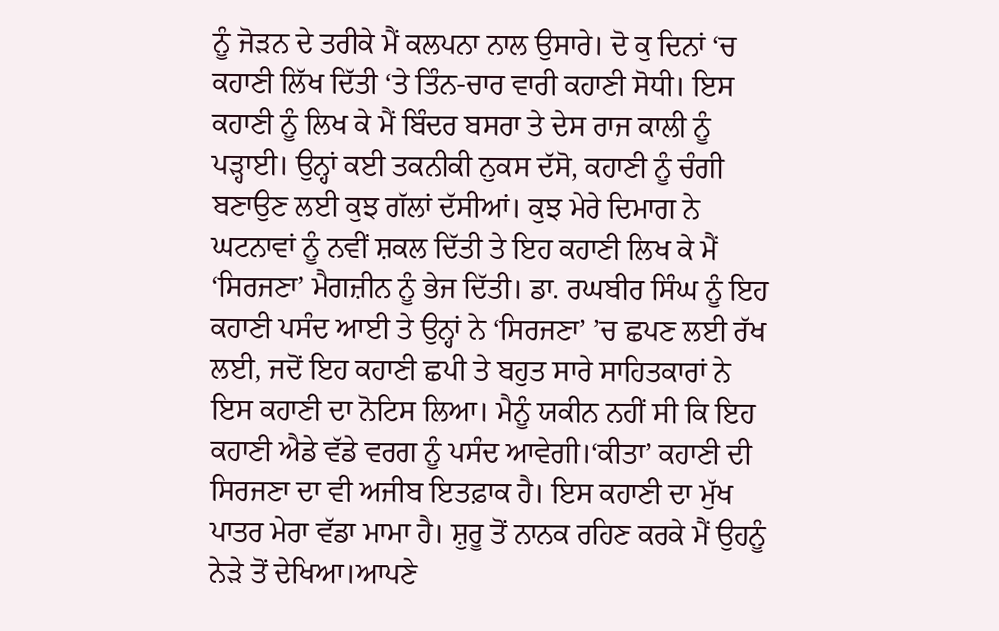ਨੂੰ ਜੋੜਨ ਦੇ ਤਰੀਕੇ ਮੈਂ ਕਲਪਨਾ ਨਾਲ ਉਸਾਰੇ। ਦੋ ਕੁ ਦਿਨਾਂ ‘ਚ ਕਹਾਣੀ ਲਿੱਖ ਦਿੱਤੀ ‘ਤੇ ਤਿੰਨ-ਚਾਰ ਵਾਰੀ ਕਹਾਣੀ ਸੋਧੀ। ਇਸ ਕਹਾਣੀ ਨੂੰ ਲਿਖ ਕੇ ਮੈਂ ਬਿੰਦਰ ਬਸਰਾ ਤੇ ਦੇਸ ਰਾਜ ਕਾਲੀ ਨੂੰ ਪੜ੍ਹਾਈ। ਉਨ੍ਹਾਂ ਕਈ ਤਕਨੀਕੀ ਨੁਕਸ ਦੱਸੋ, ਕਹਾਣੀ ਨੂੰ ਚੰਗੀ ਬਣਾਉਣ ਲਈ ਕੁਝ ਗੱਲਾਂ ਦੱਸੀਆਂ। ਕੁਝ ਮੇਰੇ ਦਿਮਾਗ ਨੇ ਘਟਨਾਵਾਂ ਨੂੰ ਨਵੀਂ ਸ਼ਕਲ ਦਿੱਤੀ ਤੇ ਇਹ ਕਹਾਣੀ ਲਿਖ ਕੇ ਮੈਂ ‘ਸਿਰਜਣਾ’ ਮੈਗਜ਼ੀਨ ਨੂੰ ਭੇਜ ਦਿੱਤੀ। ਡਾ. ਰਘਬੀਰ ਸਿੰਘ ਨੂੰ ਇਹ ਕਹਾਣੀ ਪਸੰਦ ਆਈ ਤੇ ਉਨ੍ਹਾਂ ਨੇ ‘ਸਿਰਜਣਾ’ ’ਚ ਛਪਣ ਲਈ ਰੱਖ ਲਈ, ਜਦੋਂ ਇਹ ਕਹਾਣੀ ਛਪੀ ਤੇ ਬਹੁਤ ਸਾਰੇ ਸਾਹਿਤਕਾਰਾਂ ਨੇ ਇਸ ਕਹਾਣੀ ਦਾ ਨੋਟਿਸ ਲਿਆ। ਮੈਨੂੰ ਯਕੀਨ ਨਹੀਂ ਸੀ ਕਿ ਇਹ ਕਹਾਣੀ ਐਡੇ ਵੱਡੇ ਵਰਗ ਨੂੰ ਪਸੰਦ ਆਵੇਗੀ।‘ਕੀਤਾ’ ਕਹਾਣੀ ਦੀ ਸਿਰਜਣਾ ਦਾ ਵੀ ਅਜੀਬ ਇਤਫ਼ਾਕ ਹੈ। ਇਸ ਕਹਾਣੀ ਦਾ ਮੁੱਖ ਪਾਤਰ ਮੇਰਾ ਵੱਡਾ ਮਾਮਾ ਹੈ। ਸ਼ੁਰੂ ਤੋਂ ਨਾਨਕ ਰਹਿਣ ਕਰਕੇ ਮੈਂ ਉਹਨੂੰ ਨੇੜੇ ਤੋਂ ਦੇਖਿਆ।ਆਪਣੇ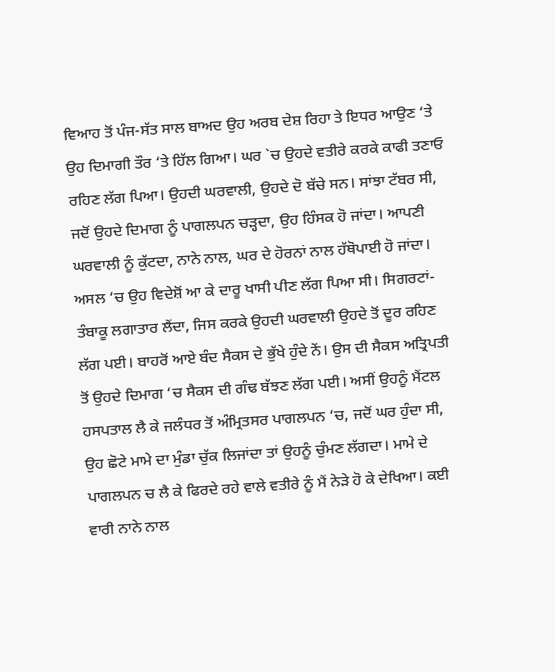ਵਿਆਹ ਤੋਂ ਪੰਜ-ਸੱਤ ਸਾਲ ਬਾਅਦ ਉਹ ਅਰਬ ਦੇਸ਼ ਰਿਹਾ ਤੇ ਇਧਰ ਆਉਣ ‘ਤੇ ਉਹ ਦਿਮਾਗੀ ਤੌਰ ‘ਤੇ ਹਿੱਲ ਗਿਆ। ਘਰ `ਚ ਉਹਦੇ ਵਤੀਰੇ ਕਰਕੇ ਕਾਫੀ ਤਣਾਓ ਰਹਿਣ ਲੱਗ ਪਿਆ। ਉਹਦੀ ਘਰਵਾਲੀ, ਉਹਦੇ ਦੋ ਬੱਚੇ ਸਨ। ਸਾਂਝਾ ਟੱਬਰ ਸੀ, ਜਦੋਂ ਉਹਦੇ ਦਿਮਾਗ ਨੂੰ ਪਾਗਲਪਨ ਚੜ੍ਹਦਾ, ਉਹ ਹਿੰਸਕ ਹੋ ਜਾਂਦਾ। ਆਪਣੀ ਘਰਵਾਲੀ ਨੂੰ ਕੁੱਟਦਾ, ਨਾਨੇ ਨਾਲ, ਘਰ ਦੇ ਹੋਰਨਾਂ ਨਾਲ ਹੱਥੋਪਾਈ ਹੋ ਜਾਂਦਾ। ਅਸਲ ‘ਚ ਉਹ ਵਿਦੇਸ਼ੋਂ ਆ ਕੇ ਦਾਰੂ ਖਾਸੀ ਪੀਣ ਲੱਗ ਪਿਆ ਸੀ। ਸਿਗਰਟਾਂ-ਤੰਬਾਕੂ ਲਗਾਤਾਰ ਲੈਂਦਾ, ਜਿਸ ਕਰਕੇ ਉਹਦੀ ਘਰਵਾਲੀ ਉਹਦੇ ਤੋਂ ਦੂਰ ਰਹਿਣ ਲੱਗ ਪਈ। ਬਾਹਰੋਂ ਆਏ ਬੰਦ ਸੈਕਸ ਦੇ ਭੁੱਖੇ ਹੁੰਦੇ ਨੇਂ। ਉਸ ਦੀ ਸੈਕਸ ਅਤ੍ਰਿਪਤੀ ਤੋਂ ਉਹਦੇ ਦਿਮਾਗ ‘ਚ ਸੈਕਸ ਦੀ ਗੰਢ ਬੱਝਣ ਲੱਗ ਪਈ। ਅਸੀਂ ਉਹਨੂੰ ਮੈਂਟਲ ਹਸਪਤਾਲ ਲੈ ਕੇ ਜਲੰਧਰ ਤੋਂ ਅੰਮ੍ਰਿਤਸਰ ਪਾਗਲਪਨ ‘ਚ, ਜਦੋਂ ਘਰ ਹੁੰਦਾ ਸੀ, ਉਹ ਛੋਟੇ ਮਾਮੇ ਦਾ ਮੁੰਡਾ ਚੁੱਕ ਲਿਜਾਂਦਾ ਤਾਂ ਉਹਨੂੰ ਚੁੰਮਣ ਲੱਗਦਾ। ਮਾਮੇ ਦੇ ਪਾਗਲਪਨ ਚ ਲੈ ਕੇ ਫਿਰਦੇ ਰਹੇ ਵਾਲੇ ਵਤੀਰੇ ਨੂੰ ਮੈਂ ਨੇੜੇ ਹੋ ਕੇ ਦੇਖਿਆ। ਕਈ ਵਾਰੀ ਨਾਨੇ ਨਾਲ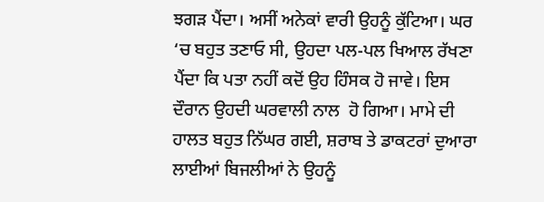ਝਗੜ ਪੈਂਦਾ। ਅਸੀਂ ਅਨੇਕਾਂ ਵਾਰੀ ਉਹਨੂੰ ਕੁੱਟਿਆ। ਘਰ ‘ਚ ਬਹੁਤ ਤਣਾਓ ਸੀ, ਉਹਦਾ ਪਲ-ਪਲ ਖਿਆਲ ਰੱਖਣਾ ਪੈਂਦਾ ਕਿ ਪਤਾ ਨਹੀਂ ਕਦੋਂ ਉਹ ਹਿੰਸਕ ਹੋ ਜਾਵੇ। ਇਸ ਦੌਰਾਨ ਉਹਦੀ ਘਰਵਾਲੀ ਨਾਲ  ਹੋ ਗਿਆ। ਮਾਮੇ ਦੀ ਹਾਲਤ ਬਹੁਤ ਨਿੱਘਰ ਗਈ, ਸ਼ਰਾਬ ਤੇ ਡਾਕਟਰਾਂ ਦੁਆਰਾ ਲਾਈਆਂ ਬਿਜਲੀਆਂ ਨੇ ਉਹਨੂੰ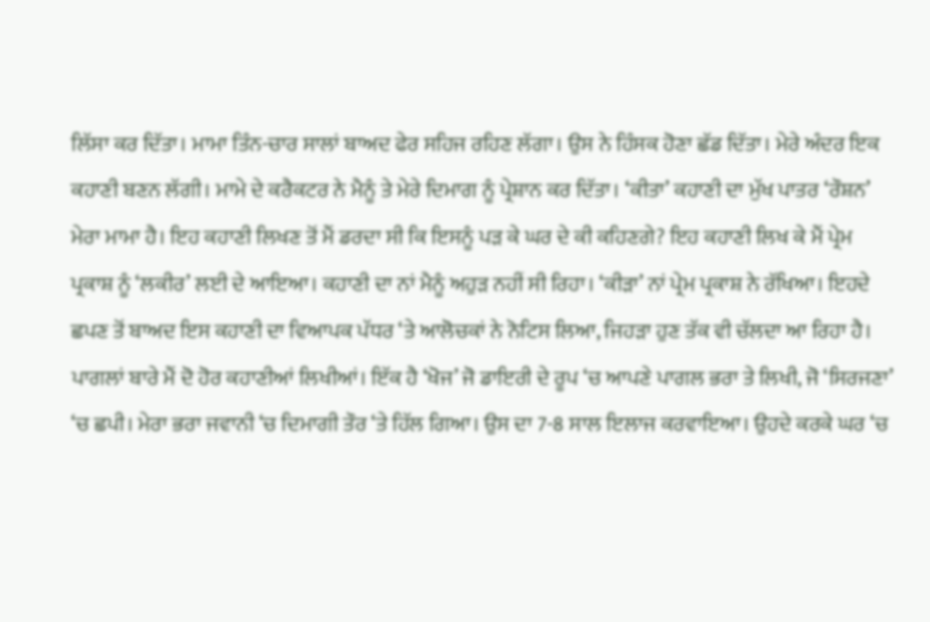ਲਿੱਸਾ ਕਰ ਦਿੱਤਾ। ਮਾਮਾ ਤਿੰਨ-ਚਾਰ ਸਾਲਾਂ ਬਾਅਦ ਫੇਰ ਸਹਿਜ ਰਹਿਣ ਲੱਗਾ। ਉਸ ਨੇ ਹਿੰਸਕ ਹੋਣਾ ਛੱਡ ਦਿੱਤਾ। ਮੇਰੇ ਅੰਦਰ ਇਕ ਕਹਾਣੀ ਬਣਨ ਲੱਗੀ। ਮਾਮੇ ਦੇ ਕਰੈਕਟਰ ਨੇ ਮੈਨੂੰ ਤੇ ਮੇਰੇ ਦਿਮਾਗ ਨੂੰ ਪ੍ਰੇਸ਼ਾਨ ਕਰ ਦਿੱਤਾ। ‘ਕੀਤਾ’ ਕਹਾਣੀ ਦਾ ਮੁੱਖ ਪਾਤਰ ‘ਰੌਸ਼ਨ’ ਮੇਰਾ ਮਾਮਾ ਹੈ। ਇਹ ਕਹਾਣੀ ਲਿਖਣ ਤੋਂ ਮੈਂ ਡਰਦਾ ਸੀ ਕਿ ਇਸਨੂੰ ਪੜ ਕੇ ਘਰ ਦੇ ਕੀ ਕਹਿਣਗੇ? ਇਹ ਕਹਾਣੀ ਲਿਖ ਕੇ ਮੈਂ ਪ੍ਰੇਮ ਪ੍ਰਕਾਸ਼ ਨੂੰ ‘ਲਕੀਰ’ ਲਈ ਦੇ ਆਇਆ। ਕਹਾਣੀ ਦਾ ਨਾਂ ਮੈਨੂੰ ਅਹੁੜ ਨਹੀਂ ਸੀ ਰਿਹਾ। ‘ਕੀੜਾ’ ਨਾਂ ਪ੍ਰੇਮ ਪ੍ਰਕਾਸ਼ ਨੇ ਰੱਖਿਆ। ਇਹਦੇ ਛਪਣ ਤੋਂ ਬਾਅਦ ਇਸ ਕਹਾਣੀ ਦਾ ਵਿਆਪਕ ਪੱਧਰ ‘ਤੇ ਆਲੋਚਕਾਂ ਨੇ ਨੋਟਿਸ ਲਿਆ, ਜਿਹੜਾ ਹੁਣ ਤੱਕ ਵੀ ਚੱਲਦਾ ਆ ਰਿਹਾ ਹੈ। ਪਾਗਲਾਂ ਬਾਰੇ ਮੈਂ ਦੋ ਹੋਰ ਕਹਾਣੀਆਂ ਲਿਖੀਆਂ। ਇੱਕ ਹੈ ‘ਖੋਜ’ ਜੋ ਡਾਇਰੀ ਦੇ ਰੂਪ ‘ਚ ਆਪਣੇ ਪਾਗਲ ਭਰਾ ਤੇ ਲਿਖੀ, ਜੋ ‘ਸਿਰਜਣਾ’ ‘ਚ ਛਪੀ। ਮੇਰਾ ਭਰਾ ਜਵਾਨੀ ‘ਚ ਦਿਮਾਗੀ ਤੌਰ ‘ਤੇ ਹਿੱਲ ਗਿਆ। ਉਸ ਦਾ 7-8 ਸਾਲ ਇਲਾਜ ਕਰਵਾਇਆ। ਉਹਦੇ ਕਰਕੇ ਘਰ ‘ਚ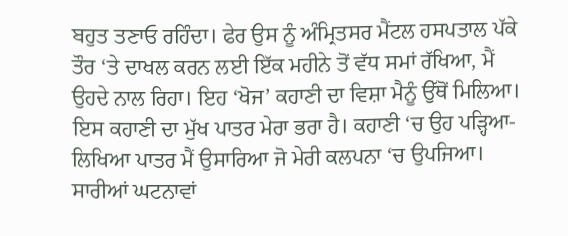ਬਹੁਤ ਤਣਾਓ ਰਹਿੰਦਾ। ਫੇਰ ਉਸ ਨੂੰ ਅੰਮ੍ਰਿਤਸਰ ਮੈਂਟਲ ਹਸਪਤਾਲ ਪੱਕੇ ਤੌਰ ‘ਤੇ ਦਾਖਲ ਕਰਨ ਲਈ ਇੱਕ ਮਹੀਨੇ ਤੋਂ ਵੱਧ ਸਮਾਂ ਰੱਖਿਆ, ਮੈਂ ਉਹਦੇ ਨਾਲ ਰਿਹਾ। ਇਹ ‘ਖੋਜ’ ਕਹਾਣੀ ਦਾ ਵਿਸ਼ਾ ਮੈਨੂੰ ਉੱਥੋਂ ਮਿਲਿਆ। ਇਸ ਕਹਾਣੀ ਦਾ ਮੁੱਖ ਪਾਤਰ ਮੇਰਾ ਭਰਾ ਹੈ। ਕਹਾਣੀ ‘ਚ ਉਹ ਪੜ੍ਹਿਆ-ਲਿਖਿਆ ਪਾਤਰ ਮੈਂ ਉਸਾਰਿਆ ਜੋ ਮੇਰੀ ਕਲਪਨਾ ‘ਚ ਉਪਜਿਆ। ਸਾਰੀਆਂ ਘਟਨਾਵਾਂ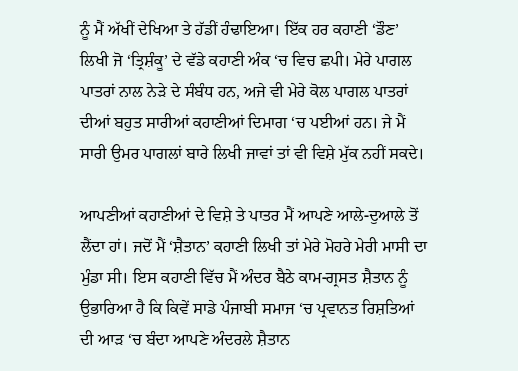ਨੂੰ ਮੈਂ ਅੱਖੀਂ ਦੇਖਿਆ ਤੇ ਹੱਡੀਂ ਹੰਢਾਇਆ। ਇੱਕ ਹਰ ਕਹਾਣੀ ‘ਡੌਣ’ ਲਿਖੀ ਜੋ ‘ਤ੍ਰਿਸ਼ੰਕੂ’ ਦੇ ਵੱਡੇ ਕਹਾਣੀ ਅੰਕ ‘ਚ ਵਿਚ ਛਪੀ। ਮੇਰੇ ਪਾਗਲ ਪਾਤਰਾਂ ਨਾਲ ਨੇੜੇ ਦੇ ਸੰਬੰਧ ਹਨ, ਅਜੇ ਵੀ ਮੇਰੇ ਕੋਲ ਪਾਗਲ ਪਾਤਰਾਂ ਦੀਆਂ ਬਹੁਤ ਸਾਰੀਆਂ ਕਹਾਣੀਆਂ ਦਿਮਾਗ ‘ਚ ਪਈਆਂ ਹਨ। ਜੇ ਮੈਂ ਸਾਰੀ ਉਮਰ ਪਾਗਲਾਂ ਬਾਰੇ ਲਿਖੀ ਜਾਵਾਂ ਤਾਂ ਵੀ ਵਿਸ਼ੇ ਮੁੱਕ ਨਹੀਂ ਸਕਦੇ।

ਆਪਣੀਆਂ ਕਹਾਣੀਆਂ ਦੇ ਵਿਸ਼ੇ ਤੇ ਪਾਤਰ ਮੈਂ ਆਪਣੇ ਆਲੇ-ਦੁਆਲੇ ਤੋਂ ਲੈਂਦਾ ਹਾਂ। ਜਦੋਂ ਮੈਂ ‘ਸ਼ੈਤਾਨ’ ਕਹਾਣੀ ਲਿਖੀ ਤਾਂ ਮੇਰੇ ਮੋਹਰੇ ਮੇਰੀ ਮਾਸੀ ਦਾ ਮੁੰਡਾ ਸੀ। ਇਸ ਕਹਾਣੀ ਵਿੱਚ ਮੈਂ ਅੰਦਰ ਬੈਠੇ ਕਾਮ-ਗ੍ਰਸਤ ਸ਼ੈਤਾਨ ਨੂੰ ਉਭਾਰਿਆ ਹੈ ਕਿ ਕਿਵੇਂ ਸਾਡੇ ਪੰਜਾਬੀ ਸਮਾਜ ‘ਚ ਪ੍ਰਵਾਨਤ ਰਿਸ਼ਤਿਆਂ ਦੀ ਆੜ ‘ਚ ਬੰਦਾ ਆਪਣੇ ਅੰਦਰਲੇ ਸ਼ੈਤਾਨ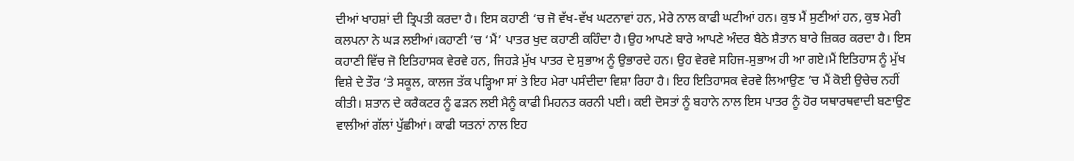ਦੀਆਂ ਖਾਹਸ਼ਾਂ ਦੀ ਤ੍ਰਿਪਤੀ ਕਰਦਾ ਹੈ। ਇਸ ਕਹਾਣੀ ‘ਚ ਜੋ ਵੱਖ-ਵੱਖ ਘਟਨਾਵਾਂ ਹਨ, ਮੇਰੇ ਨਾਲ ਕਾਫੀ ਘਟੀਆਂ ਹਨ। ਕੁਝ ਮੈਂ ਸੁਣੀਆਂ ਹਨ, ਕੁਝ ਮੇਰੀ ਕਲਪਨਾ ਨੇ ਘੜ ਲਈਆਂ।ਕਹਾਣੀ ’ਚ ‘ਮੈਂ’ ਪਾਤਰ ਖੁਦ ਕਹਾਣੀ ਕਹਿੰਦਾ ਹੈ।ਉਹ ਆਪਣੇ ਬਾਰੇ ਆਪਣੇ ਅੰਦਰ ਬੈਠੇ ਸ਼ੈਤਾਨ ਬਾਰੇ ਜ਼ਿਕਰ ਕਰਦਾ ਹੈ। ਇਸ ਕਹਾਣੀ ਵਿੱਚ ਜੋ ਇਤਿਹਾਸਕ ਵੇਰਵੇ ਹਨ, ਜਿਹੜੇ ਮੁੱਖ ਪਾਤਰ ਦੇ ਸੁਭਾਅ ਨੂੰ ਉਭਾਰਦੇ ਹਨ। ਉਹ ਵੇਰਵੇ ਸਹਿਜ-ਸੁਭਾਅ ਹੀ ਆ ਗਏ।ਮੈਂ ਇਤਿਹਾਸ ਨੂੰ ਮੁੱਖ ਵਿਸ਼ੇ ਦੇ ਤੌਰ ‘ਤੇ ਸਕੂਲ, ਕਾਲਜ ਤੱਕ ਪੜ੍ਹਿਆ ਸਾਂ ਤੇ ਇਹ ਮੇਰਾ ਪਸੰਦੀਦਾ ਵਿਸ਼ਾ ਰਿਹਾ ਹੈ। ਇਹ ਇਤਿਹਾਸਕ ਵੇਰਵੇ ਲਿਆਉਣ ’ਚ ਮੈਂ ਕੋਈ ਉਚੇਚ ਨਹੀਂ ਕੀਤੀ। ਸ਼ਤਾਨ ਦੇ ਕਰੈਕਟਰ ਨੂੰ ਫੜਨ ਲਈ ਮੈਨੂੰ ਕਾਫੀ ਮਿਹਨਤ ਕਰਨੀ ਪਈ। ਕਈ ਦੋਸਤਾਂ ਨੂੰ ਬਹਾਨੇ ਨਾਲ ਇਸ ਪਾਤਰ ਨੂੰ ਹੋਰ ਯਥਾਰਥਵਾਦੀ ਬਣਾਉਣ ਵਾਲੀਆਂ ਗੱਲਾਂ ਪੁੱਛੀਆਂ। ਕਾਫੀ ਯਤਨਾਂ ਨਾਲ ਇਹ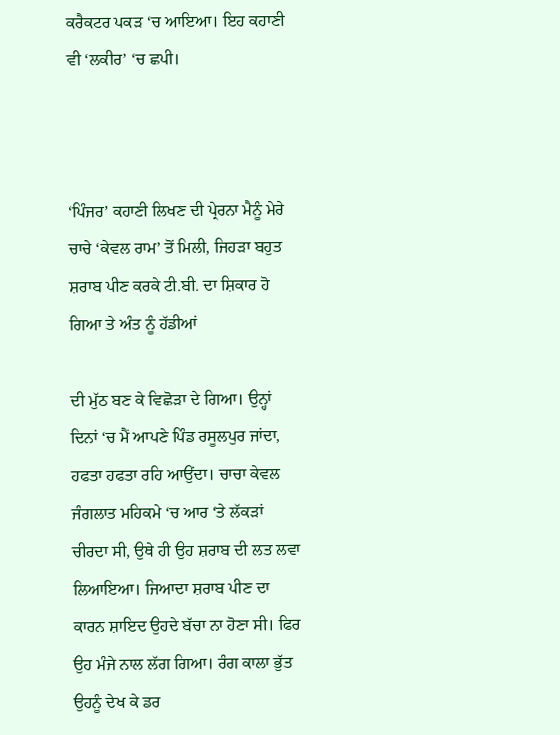ਕਰੈਕਟਰ ਪਕੜ ‘ਚ ਆਇਆ। ਇਹ ਕਹਾਣੀ ਵੀ ‘ਲਕੀਰ’ ‘ਚ ਛਪੀ।



‘ਪਿੰਜਰ’ ਕਹਾਣੀ ਲਿਖਣ ਦੀ ਪ੍ਰੇਰਨਾ ਮੈਨੂੰ ਮੇਰੇ ਚਾਚੇ ‘ਕੇਵਲ ਰਾਮ’ ਤੋਂ ਮਿਲੀ, ਜਿਹੜਾ ਬਹੁਤ ਸ਼ਰਾਬ ਪੀਣ ਕਰਕੇ ਟੀ.ਬੀ. ਦਾ ਸ਼ਿਕਾਰ ਹੋ ਗਿਆ ਤੇ ਅੰਤ ਨੂੰ ਹੱਡੀਆਂ

ਦੀ ਮੁੱਠ ਬਣ ਕੇ ਵਿਛੋੜਾ ਦੇ ਗਿਆ। ਉਨ੍ਹਾਂ ਦਿਨਾਂ ‘ਚ ਮੈਂ ਆਪਣੇ ਪਿੰਡ ਰਸੂਲਪੁਰ ਜਾਂਦਾ, ਹਫਤਾ ਹਫਤਾ ਰਹਿ ਆਉਂਦਾ। ਚਾਚਾ ਕੇਵਲ ਜੰਗਲਾਤ ਮਹਿਕਮੇ ‘ਚ ਆਰ ‘ਤੇ ਲੱਕੜਾਂ ਚੀਰਦਾ ਸੀ, ਉਥੇ ਹੀ ਉਹ ਸ਼ਰਾਬ ਦੀ ਲਤ ਲਵਾ ਲਿਆਇਆ। ਜਿਆਦਾ ਸ਼ਰਾਬ ਪੀਣ ਦਾ ਕਾਰਨ ਸ਼ਾਇਦ ਉਹਦੇ ਬੱਚਾ ਨਾ ਹੋਣਾ ਸੀ। ਫਿਰ ਉਹ ਮੰਜੇ ਨਾਲ ਲੱਗ ਗਿਆ। ਰੰਗ ਕਾਲਾ ਭੁੱਤ ਉਹਨੂੰ ਦੇਖ ਕੇ ਡਰ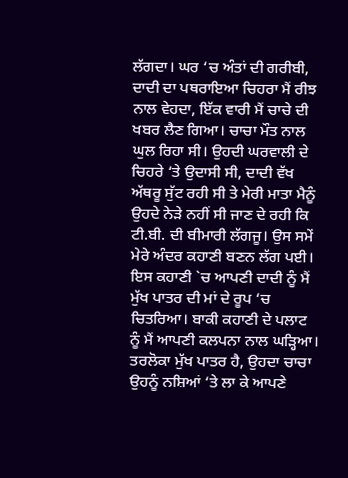ਲੱਗਦਾ। ਘਰ ‘ਚ ਅੰਤਾਂ ਦੀ ਗਰੀਬੀ, ਦਾਦੀ ਦਾ ਪਥਰਾਇਆ ਚਿਹਰਾ ਮੈਂ ਰੀਝ ਨਾਲ ਵੇਹਦਾ, ਇੱਕ ਵਾਰੀ ਮੈਂ ਚਾਚੇ ਦੀ ਖਬਰ ਲੈਣ ਗਿਆ। ਚਾਚਾ ਮੌਤ ਨਾਲ ਘੁਲ ਰਿਹਾ ਸੀ। ਉਹਦੀ ਘਰਵਾਲੀ ਦੇ ਚਿਹਰੇ ‘ਤੇ ਉਦਾਸੀ ਸੀ, ਦਾਦੀ ਵੱਖ ਅੱਥਰੂ ਸੁੱਟ ਰਹੀ ਸੀ ਤੇ ਮੇਰੀ ਮਾਤਾ ਮੈਨੂੰ ਉਹਦੇ ਨੇੜੇ ਨਹੀਂ ਸੀ ਜਾਣ ਦੇ ਰਹੀ ਕਿ ਟੀ.ਬੀ. ਦੀ ਬੀਮਾਰੀ ਲੱਗਜੂ। ਉਸ ਸਮੇਂ ਮੇਰੇ ਅੰਦਰ ਕਹਾਣੀ ਬਣਨ ਲੱਗ ਪਈ। ਇਸ ਕਹਾਣੀ `ਚ ਆਪਣੀ ਦਾਦੀ ਨੂੰ ਮੈਂ ਮੁੱਖ ਪਾਤਰ ਦੀ ਮਾਂ ਦੇ ਰੂਪ ‘ਚ ਚਿਤਰਿਆ। ਬਾਕੀ ਕਹਾਣੀ ਦੇ ਪਲਾਟ ਨੂੰ ਮੈਂ ਆਪਣੀ ਕਲਪਨਾ ਨਾਲ ਘੜ੍ਹਿਆ। ਤਰਲੋਕਾ ਮੁੱਖ ਪਾਤਰ ਹੈ, ਉਹਦਾ ਚਾਚਾ ਉਹਨੂੰ ਨਸ਼ਿਆਂ ‘ਤੇ ਲਾ ਕੇ ਆਪਣੇ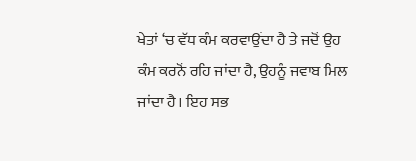ਖੇਤਾਂ ‘ਚ ਵੱਧ ਕੰਮ ਕਰਵਾਉਂਦਾ ਹੈ ਤੇ ਜਦੋਂ ਉਹ ਕੰਮ ਕਰਨੋਂ ਰਹਿ ਜਾਂਦਾ ਹੈ, ਉਹਨੂੰ ਜਵਾਬ ਮਿਲ ਜਾਂਦਾ ਹੈ। ਇਹ ਸਭ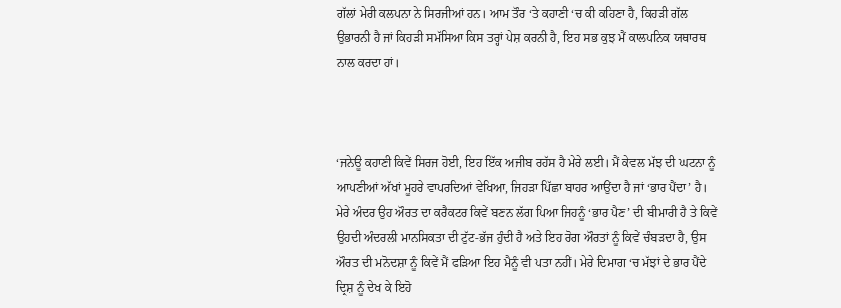ਗੱਲਾਂ ਮੇਰੀ ਕਲਪਨਾ ਨੇ ਸਿਰਜੀਆਂ ਹਨ। ਆਮ ਤੌਰ ‘ਤੇ ਕਹਾਣੀ ‘ਚ ਕੀ ਕਹਿਣਾ ਹੈ, ਕਿਹੜੀ ਗੱਲ ਉਭਾਰਨੀ ਹੈ ਜਾਂ ਕਿਹੜੀ ਸਮੱਸਿਆ ਕਿਸ ਤਰ੍ਹਾਂ ਪੇਸ਼ ਕਰਨੀ ਹੈ, ਇਹ ਸਭ ਕੁਝ ਮੈਂ ਕਾਲਪਨਿਕ ਯਥਾਰਥ ਨਾਲ ਕਰਦਾ ਹਾਂ।



‘ਜਨੇਊ ਕਹਾਣੀ ਕਿਵੇਂ ਸਿਰਜ ਹੋਈ, ਇਹ ਇੱਕ ਅਜੀਬ ਰਹੱਸ ਹੈ ਮੇਰੇ ਲਈ। ਮੈਂ ਕੇਵਲ ਮੱਝ ਦੀ ਘਟਨਾ ਨੂੰ ਆਪਣੀਆਂ ਅੱਖਾਂ ਮੂਹਰੇ ਵਾਪਰਦਿਆਂ ਵੇਖਿਆ, ਜਿਹੜਾ ਪਿੱਛਾ ਬਾਹਰ ਆਉਂਦਾ ਹੈ ਜਾਂ ‘ਭਾਰ ਪੈਂਦਾ’ ਹੈ। ਮੇਰੇ ਅੰਦਰ ਉਹ ਔਰਤ ਦਾ ਕਰੈਕਟਰ ਕਿਵੇਂ ਬਣਨ ਲੱਗ ਪਿਆ ਜਿਹਨੂੰ ‘ਭਾਰ ਪੈਣ’ ਦੀ ਬੀਮਾਰੀ ਹੈ ਤੇ ਕਿਵੇਂ ਉਹਦੀ ਅੰਦਰਲੀ ਮਾਨਸਿਕਤਾ ਦੀ ਟੁੱਟ-ਭੱਜ ਹੁੰਦੀ ਹੈ ਅਤੇ ਇਹ ਰੋਗ ਔਰਤਾਂ ਨੂੰ ਕਿਵੇਂ ਚੰਬੜਦਾ ਹੈ, ਉਸ ਔਰਤ ਦੀ ਮਨੋਦਸ਼ਾ ਨੂੰ ਕਿਵੇਂ ਮੈਂ ਫੜਿਆ ਇਹ ਮੈਨੂੰ ਵੀ ਪਤਾ ਨਹੀਂ। ਮੇਰੇ ਦਿਮਾਗ ‘ਚ ਮੱਝਾਂ ਦੇ ਭਾਰ ਪੈਂਦੇ ਦ੍ਰਿਸ਼ ਨੂੰ ਦੇਖ ਕੇ ਇਹੋ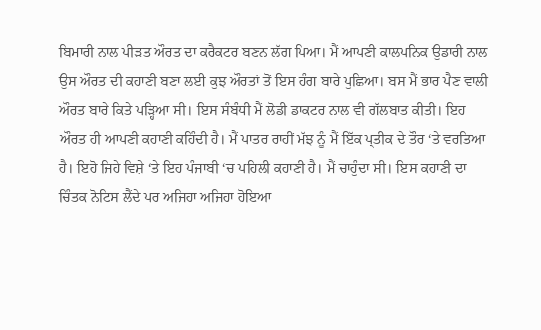ਬਿਮਾਰੀ ਨਾਲ ਪੀੜਤ ਔਰਤ ਦਾ ਕਰੈਕਟਰ ਬਣਨ ਲੱਗ ਪਿਆ। ਮੈਂ ਆਪਣੀ ਕਾਲਪਨਿਕ ਉਡਾਰੀ ਨਾਲ ਉਸ ਔਰਤ ਦੀ ਕਹਾਣੀ ਬਣਾ ਲਈ ਕੁਝ ਔਰਤਾਂ ਤੋਂ ਇਸ ਹੰਗ ਬਾਰੇ ਪੁਛਿਆ। ਬਸ ਮੈਂ ਭਾਰ ਪੈਣ ਵਾਲੀ ਔਰਤ ਬਾਰੇ ਕਿਤੇ ਪੜ੍ਹਿਆ ਸੀ। ਇਸ ਸੰਬੰਧੀ ਮੈਂ ਲੋਡੀ ਡਾਕਟਰ ਨਾਲ ਵੀ ਗੱਲਬਾਤ ਕੀਤੀ। ਇਹ ਔਰਤ ਹੀ ਆਪਣੀ ਕਹਾਣੀ ਕਹਿੰਦੀ ਹੈ। ਮੈਂ ਪਾਤਰ ਰਾਹੀਂ ਮੱਝ ਨੂੰ ਮੈਂ ਇੱਕ ਪ੍ਤੀਕ ਦੇ ਤੌਰ ‘ਤੇ ਵਰਤਿਆ ਹੈ। ਇਹੋ ਜਿਹੇ ਵਿਸ਼ੇ ‘ਤੇ ਇਹ ਪੰਜਾਬੀ ‘ਚ ਪਹਿਲੀ ਕਹਾਣੀ ਹੈ। ਮੈਂ ਚਾਹੁੰਦਾ ਸੀ। ਇਸ ਕਹਾਣੀ ਦਾ ਚਿੰਤਕ ਨੋਟਿਸ ਲੈਂਦੇ ਪਰ ਅਜਿਹਾ ਅਜਿਹਾ ਹੋਇਆ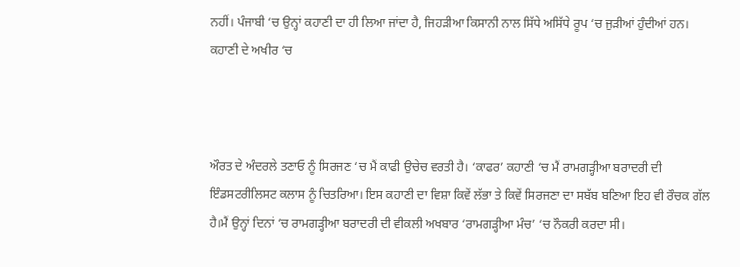ਨਹੀਂ। ਪੰਜਾਬੀ ‘ਚ ਉਨ੍ਹਾਂ ਕਹਾਣੀ ਦਾ ਹੀ ਲਿਆ ਜਾਂਦਾ ਹੈ, ਜਿਹੜੀਆ ਕਿਸਾਨੀ ਨਾਲ ਸਿੱਧੇ ਅਸਿੱਧੇ ਰੂਪ ‘ਚ ਜੁੜੀਆਂ ਹੁੰਦੀਆਂ ਹਨ। ਕਹਾਣੀ ਦੇ ਅਖੀਰ ‘ਚ



ਔਰਤ ਦੇ ਅੰਦਰਲੇ ਤਣਾਓ ਨੂੰ ਸਿਰਜਣ ‘ਚ ਮੈਂ ਕਾਫੀ ਉਚੇਚ ਵਰਤੀ ਹੈ। ‘ਕਾਫਰ’ ਕਹਾਣੀ ‘ਚ ਮੈਂ ਰਾਮਗੜ੍ਹੀਆ ਬਰਾਦਰੀ ਦੀ ਇੰਡਸਟਰੀਲਿਸਟ ਕਲਾਸ ਨੂੰ ਚਿਤਰਿਆ। ਇਸ ਕਹਾਣੀ ਦਾ ਵਿਸ਼ਾ ਕਿਵੇਂ ਲੱਭਾ ਤੇ ਕਿਵੇਂ ਸਿਰਜਣਾ ਦਾ ਸਬੱਬ ਬਣਿਆ ਇਹ ਵੀ ਰੌਚਕ ਗੱਲ ਹੈ।ਮੈਂ ਉਨ੍ਹਾਂ ਦਿਨਾਂ ‘ਚ ਰਾਮਗੜ੍ਹੀਆ ਬਰਾਦਰੀ ਦੀ ਵੀਕਲੀ ਅਖਬਾਰ ‘ਰਾਮਗੜ੍ਹੀਆ ਮੰਚ’ ‘ਚ ਨੌਕਰੀ ਕਰਦਾ ਸੀ।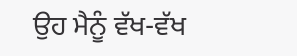ਉਹ ਮੈਨੂੰ ਵੱਖ-ਵੱਖ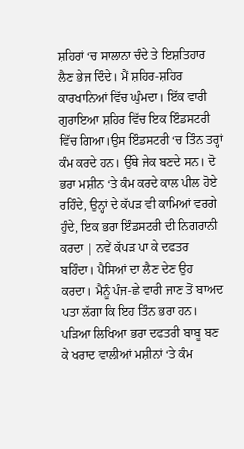ਸ਼ਹਿਰਾਂ ‘ਚ ਸਾਲਾਨਾ ਚੰਦੇ ਤੇ ਇਸ਼ਤਿਹਾਰ ਲੈਣ ਭੇਜ ਦਿੰਦੇ। ਮੈਂ ਸ਼ਹਿਰ-ਸ਼ਹਿਰ ਕਾਰਖਾਨਿਆਂ ਵਿੱਚ ਘੁੰਮਦਾ। ਇੱਕ ਵਾਰੀ ਗੁਰਾਇਆ ਸ਼ਹਿਰ ਵਿੱਚ ਇਕ ਇੰਡਸਟਰੀ ਵਿੱਚ ਗਿਆ।ਉਸ ਇੰਡਸਟਰੀ ‘ਚ ਤਿੰਨ ਤਰ੍ਹਾਂ ਕੰਮ ਕਰਦੇ ਹਨ। ਉੱਥੇ ਜੇਕ ਬਣਦੇ ਸਨ। ਦੋ ਭਰਾ ਮਸ਼ੀਨ ‘ਤੇ ਕੰਮ ਕਰਦੇ ਕਾਲ ਪੀਲ ਹੋਏ ਰਹਿੰਦੇ, ਉਨ੍ਹਾਂ ਦੇ ਕੱਪੜ ਵੀ ਕਾਮਿਆਂ ਵਰਗੇ ਹੁੰਦੇ, ਇਕ ਭਰਾ ਇੰਡਸਟਰੀ ਦੀ ਨਿਗਰਾਨੀ ਕਰਦਾ | ਨਵੇਂ ਕੱਪੜ ਪਾ ਕੇ ਦਫਤਰ ਬਹਿੰਦਾ। ਪੈਸਿਆਂ ਦਾ ਲੈਣ ਦੇਣ ਉਹ ਕਰਦਾ। ਮੈਨੂੰ ਪੰਜ-ਛੇ ਵਾਰੀ ਜਾਣ ਤੋਂ ਬਾਅਦ ਪਤਾ ਲੱਗਾ ਕਿ ਇਹ ਤਿੰਨ ਭਰਾ ਹਨ। ਪੜਿਆ ਲਿਖਿਆ ਭਰਾ ਦਫਤਰੀ ਬਾਬੂ ਬਣ ਕੇ ਖਰਾਦ ਵਾਲੀਆਂ ਮਸ਼ੀਨਾਂ ‘ਤੇ ਕੰਮ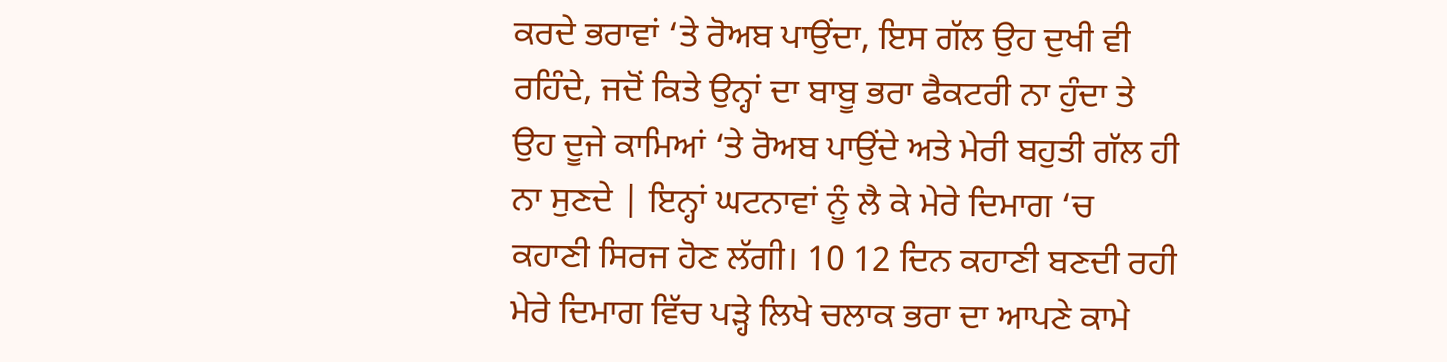ਕਰਦੇ ਭਰਾਵਾਂ ‘ਤੇ ਰੋਅਬ ਪਾਉਂਦਾ, ਇਸ ਗੱਲ ਉਹ ਦੁਖੀ ਵੀ ਰਹਿੰਦੇ, ਜਦੋਂ ਕਿਤੇ ਉਨ੍ਹਾਂ ਦਾ ਬਾਬੂ ਭਰਾ ਫੈਕਟਰੀ ਨਾ ਹੁੰਦਾ ਤੇ ਉਹ ਦੂਜੇ ਕਾਮਿਆਂ ‘ਤੇ ਰੋਅਬ ਪਾਉਂਦੇ ਅਤੇ ਮੇਰੀ ਬਹੁਤੀ ਗੱਲ ਹੀ ਨਾ ਸੁਣਦੇ | ਇਨ੍ਹਾਂ ਘਟਨਾਵਾਂ ਨੂੰ ਲੈ ਕੇ ਮੇਰੇ ਦਿਮਾਗ ‘ਚ ਕਹਾਣੀ ਸਿਰਜ ਹੋਣ ਲੱਗੀ। 10 12 ਦਿਨ ਕਹਾਣੀ ਬਣਦੀ ਰਹੀ ਮੇਰੇ ਦਿਮਾਗ ਵਿੱਚ ਪੜ੍ਹੇ ਲਿਖੇ ਚਲਾਕ ਭਰਾ ਦਾ ਆਪਣੇ ਕਾਮੇ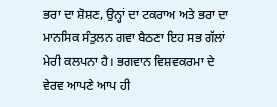ਭਰਾ ਦਾ ਸ਼ੋਸ਼ਣ, ਉਨ੍ਹਾਂ ਦਾ ਟਕਰਾਅ ਅਤੇ ਭਰਾ ਦਾ ਮਾਨਸਿਕ ਸੰਤੁਲਨ ਗਵਾ ਬੈਠਣਾ ਇਹ ਸਭ ਗੱਲਾਂ ਮੇਰੀ ਕਲਪਨਾ ਹੈ। ਭਗਵਾਨ ਵਿਸ਼ਵਕਰਮਾ ਦੇ ਵੇਰਵ ਆਪਣੇ ਆਪ ਹੀ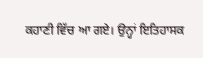ਕਹਾਣੀ ਵਿੱਚ ਆ ਗਏ। ਉਨ੍ਹਾਂ ਇਤਿਹਾਸਕ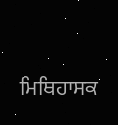ਮਿਥਿਹਾਸਕ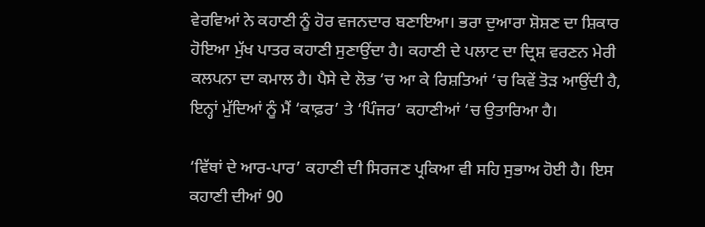ਵੇਰਵਿਆਂ ਨੇ ਕਹਾਣੀ ਨੂੰ ਹੋਰ ਵਜਨਦਾਰ ਬਣਾਇਆ। ਭਰਾ ਦੁਆਰਾ ਸ਼ੋਸ਼ਣ ਦਾ ਸ਼ਿਕਾਰ ਹੋਇਆ ਮੁੱਖ ਪਾਤਰ ਕਹਾਣੀ ਸੁਣਾਉਂਦਾ ਹੈ। ਕਹਾਣੀ ਦੇ ਪਲਾਟ ਦਾ ਦ੍ਰਿਸ਼ ਵਰਣਨ ਮੇਰੀ ਕਲਪਨਾ ਦਾ ਕਮਾਲ ਹੈ। ਪੈਸੇ ਦੇ ਲੋਭ ‘ਚ ਆ ਕੇ ਰਿਸ਼ਤਿਆਂ ‘ਚ ਕਿਵੇਂ ਤੋੜ ਆਉਂਦੀ ਹੈ, ਇਨ੍ਹਾਂ ਮੁੱਦਿਆਂ ਨੂੰ ਮੈਂ ‘ਕਾਫ਼ਰ’ ਤੇ ‘ਪਿੰਜਰ’ ਕਹਾਣੀਆਂ ‘ਚ ਉਤਾਰਿਆ ਹੈ।

‘ਵਿੱਥਾਂ ਦੇ ਆਰ-ਪਾਰ’ ਕਹਾਣੀ ਦੀ ਸਿਰਜਣ ਪ੍ਰਕਿਆ ਵੀ ਸਹਿ ਸੁਭਾਅ ਹੋਈ ਹੈ। ਇਸ ਕਹਾਣੀ ਦੀਆਂ 90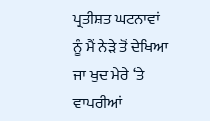ਪ੍ਰਤੀਸ਼ਤ ਘਟਨਾਵਾਂ ਨੂੰ ਮੈਂ ਨੇੜੇ ਤੋਂ ਦੇਖਿਆ ਜਾ ਖੁਦ ਮੇਰੇ ‘ਤੇ ਵਾਪਰੀਆਂ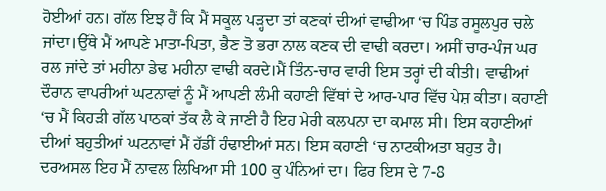ਹੋਈਆਂ ਹਨ। ਗੱਲ ਇਝ ਹੈਂ ਕਿ ਮੈਂ ਸਕੂਲ ਪੜ੍ਹਦਾ ਤਾਂ ਕਣਕਾਂ ਦੀਆਂ ਵਾਢੀਆ ‘ਚ ਪਿੰਡ ਰਸੂਲਪੁਰ ਚਲੇ ਜਾਂਦਾ।ਉੱਥੇ ਮੈਂ ਆਪਣੇ ਮਾਤਾ-ਪਿਤਾ, ਭੈਣ ਤੋ ਭਰਾ ਨਾਲ ਕਣਕ ਦੀ ਵਾਢੀ ਕਰਦਾ। ਅਸੀਂ ਚਾਰ-ਪੰਜ ਘਰ ਰਲ ਜਾਂਦੇ ਤਾਂ ਮਹੀਨਾ ਡੇਢ ਮਹੀਨਾ ਵਾਢੀ ਕਰਦੇ।ਮੈਂ ਤਿੰਨ-ਚਾਰ ਵਾਰੀ ਇਸ ਤਰ੍ਹਾਂ ਦੀ ਕੀਤੀ। ਵਾਢੀਆਂ ਦੌਰਾਨ ਵਾਪਰੀਆਂ ਘਟਨਾਵਾਂ ਨੂੰ ਮੈਂ ਆਪਣੀ ਲੰਮੀ ਕਹਾਣੀ ਵਿੱਥਾਂ ਦੇ ਆਰ-ਪਾਰ ਵਿੱਚ ਪੇਸ਼ ਕੀਤਾ। ਕਹਾਣੀ ‘ਚ ਮੈਂ ਕਿਹੜੀ ਗੱਲ ਪਾਠਕਾਂ ਤੱਕ ਲੈ ਕੇ ਜਾਣੀ ਹੈ ਇਹ ਮੇਰੀ ਕਲਪਨਾ ਦਾ ਕਮਾਲ ਸੀ। ਇਸ ਕਹਾਣੀਆਂ ਦੀਆਂ ਬਹੁਤੀਆਂ ਘਟਨਾਵਾਂ ਮੈਂ ਹੱਡੀਂ ਹੰਢਾਈਆਂ ਸਨ। ਇਸ ਕਹਾਣੀ ‘ਚ ਨਾਟਕੀਅਤਾ ਬਹੁਤ ਹੈ। ਦਰਅਸਲ ਇਹ ਮੈਂ ਨਾਵਲ ਲਿਖਿਆ ਸੀ 100 ਕੁ ਪੰਨਿਆਂ ਦਾ। ਫਿਰ ਇਸ ਦੇ 7-8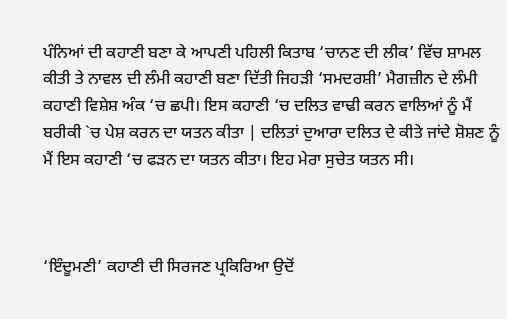ਪੰਨਿਆਂ ਦੀ ਕਹਾਣੀ ਬਣਾ ਕੇ ਆਪਣੀ ਪਹਿਲੀ ਕਿਤਾਬ ‘ਚਾਨਣ ਦੀ ਲੀਕ’ ਵਿੱਚ ਸ਼ਾਮਲ ਕੀਤੀ ਤੇ ਨਾਵਲ ਦੀ ਲੰਮੀ ਕਹਾਣੀ ਬਣਾ ਦਿੱਤੀ ਜਿਹੜੀ ‘ਸਮਦਰਸ਼ੀ’ ਮੈਗਜ਼ੀਨ ਦੇ ਲੰਮੀ ਕਹਾਣੀ ਵਿਸ਼ੇਸ਼ ਅੰਕ ‘ਚ ਛਪੀ। ਇਸ ਕਹਾਣੀ ‘ਚ ਦਲਿਤ ਵਾਢੀ ਕਰਨ ਵਾਲਿਆਂ ਨੂੰ ਮੈਂ ਬਰੀਕੀ `ਚ ਪੇਸ਼ ਕਰਨ ਦਾ ਯਤਨ ਕੀਤਾ | ਦਲਿਤਾਂ ਦੁਆਰਾ ਦਲਿਤ ਦੇ ਕੀਤੇ ਜਾਂਦੇ ਸ਼ੋਸ਼ਣ ਨੂੰ ਮੈਂ ਇਸ ਕਹਾਣੀ ‘ਚ ਫੜਨ ਦਾ ਯਤਨ ਕੀਤਾ। ਇਹ ਮੇਰਾ ਸੁਚੇਤ ਯਤਨ ਸੀ।



‘ਇੰਦੂਮਣੀ’ ਕਹਾਣੀ ਦੀ ਸਿਰਜਣ ਪ੍ਰਕਿਰਿਆ ਉਦੋਂ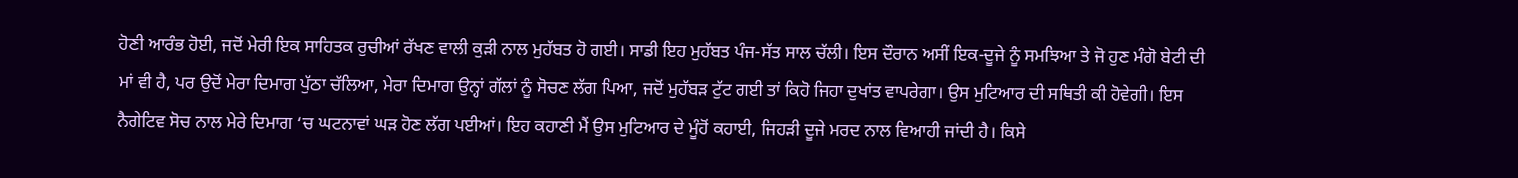ਹੋਣੀ ਆਰੰਭ ਹੋਈ, ਜਦੋਂ ਮੇਰੀ ਇਕ ਸਾਹਿਤਕ ਰੁਚੀਆਂ ਰੱਖਣ ਵਾਲੀ ਕੁੜੀ ਨਾਲ ਮੁਹੱਬਤ ਹੋ ਗਈ। ਸਾਡੀ ਇਹ ਮੁਹੱਬਤ ਪੰਜ-ਸੱਤ ਸਾਲ ਚੱਲੀ। ਇਸ ਦੌਰਾਨ ਅਸੀਂ ਇਕ-ਦੂਜੇ ਨੂੰ ਸਮਝਿਆ ਤੇ ਜੋ ਹੁਣ ਮੰਗੋ ਬੇਟੀ ਦੀ ਮਾਂ ਵੀ ਹੈ, ਪਰ ਉਦੋਂ ਮੇਰਾ ਦਿਮਾਗ ਪੁੱਠਾ ਚੱਲਿਆ, ਮੇਰਾ ਦਿਮਾਗ ਉਨ੍ਹਾਂ ਗੱਲਾਂ ਨੂੰ ਸੋਚਣ ਲੱਗ ਪਿਆ, ਜਦੋਂ ਮੁਹੱਬੜ ਟੁੱਟ ਗਈ ਤਾਂ ਕਿਹੋ ਜਿਹਾ ਦੁਖਾਂਤ ਵਾਪਰੇਗਾ। ਉਸ ਮੁਟਿਆਰ ਦੀ ਸਥਿਤੀ ਕੀ ਹੋਵੇਗੀ। ਇਸ ਨੈਗੇਟਿਵ ਸੋਚ ਨਾਲ ਮੇਰੇ ਦਿਮਾਗ ‘ਚ ਘਟਨਾਵਾਂ ਘੜ ਹੋਣ ਲੱਗ ਪਈਆਂ। ਇਹ ਕਹਾਣੀ ਮੈਂ ਉਸ ਮੁਟਿਆਰ ਦੇ ਮੂੰਹੋਂ ਕਹਾਈ, ਜਿਹੜੀ ਦੂਜੇ ਮਰਦ ਨਾਲ ਵਿਆਹੀ ਜਾਂਦੀ ਹੈ। ਕਿਸੇ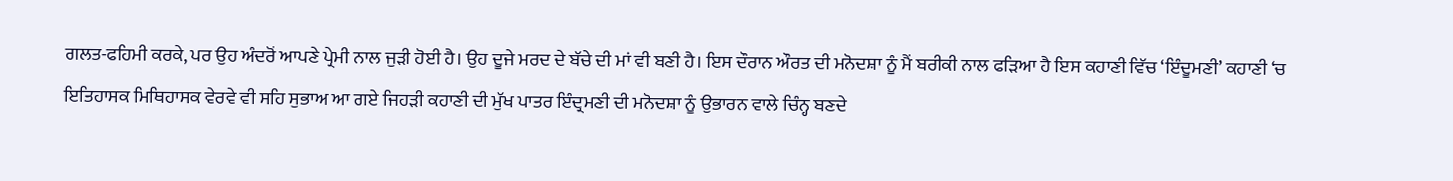ਗਲਤ-ਫਹਿਮੀ ਕਰਕੇ, ਪਰ ਉਹ ਅੰਦਰੋਂ ਆਪਣੇ ਪ੍ਰੇਮੀ ਨਾਲ ਜੁੜੀ ਹੋਈ ਹੈ। ਉਹ ਦੂਜੇ ਮਰਦ ਦੇ ਬੱਚੇ ਦੀ ਮਾਂ ਵੀ ਬਣੀ ਹੈ। ਇਸ ਦੌਰਾਨ ਔਰਤ ਦੀ ਮਨੋਦਸ਼ਾ ਨੂੰ ਮੈਂ ਬਰੀਕੀ ਨਾਲ ਫੜਿਆ ਹੈ ਇਸ ਕਹਾਣੀ ਵਿੱਚ ‘ਇੰਦੂਮਣੀ’ ਕਹਾਣੀ ‘ਚ ਇਤਿਹਾਸਕ ਮਿਥਿਹਾਸਕ ਵੇਰਵੇ ਵੀ ਸਹਿ ਸੁਭਾਅ ਆ ਗਏ ਜਿਹੜੀ ਕਹਾਣੀ ਦੀ ਮੁੱਖ ਪਾਤਰ ਇੰਦ੍ਰਮਣੀ ਦੀ ਮਨੋਦਸ਼ਾ ਨੂੰ ਉਭਾਰਨ ਵਾਲੇ ਚਿੰਨ੍ਹ ਬਣਦੇ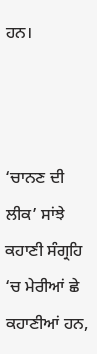ਹਨ।



‘ਚਾਨਣ ਦੀ ਲੀਕ’ ਸਾਂਝੇ ਕਹਾਣੀ ਸੰਗ੍ਰਹਿ ‘ਚ ਮੇਰੀਆਂ ਛੇ ਕਹਾਣੀਆਂ ਹਨ,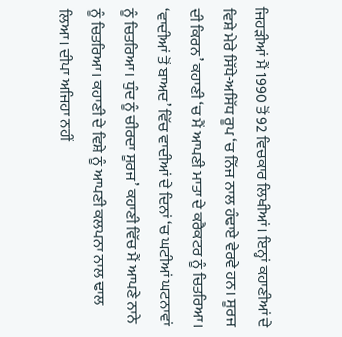ਜਿਹੜੀਆਂ ਮੈਂ 1990 ਤੋਂ 92 ਵਿਚਕਾਰ ਲਿਖੀਆਂ। ਇਨ੍ਹਾਂ ਕਹਾਣੀਆਂ ਦੇ ਵਿਸ਼ੇ ਮੇਰੇ ਸਿੱਧੇ-ਅਸਿੱਧ ਰੂਪ ‘ਚ ਨਿੱਜ ਨਾਲ ਹੰਢਾਏ ਵੇਰਵੇ ਹਨ। ਸੂਰਜ ਦੀ ਕਿਰਨ’ ਕਹਾਣੀ ‘ਚ ਮੈਂ ਆਪਣੀ ਮਾਤਾ ਦੇ ਕਰੈਕਟਰ ਨੂੰ ਚਿਤਰਿਆ। ‘ਵਾਦੀਆਂ ਤੋਂ ਬਾਅਦ’ ਵਿੱਚ ਵਾਦੀਆਂ ਦੇ ਦਿਨਾਂ ‘ਚ ਘਟੀਆਂ ਘਟਨਾਵਾਂ ਨੂੰ ਚਿਤਰਿਆ। ਧੁੰਦ ਨੂੰ ਚੀਰਦਾ ਸੂਰਜ’ ਕਹਾਣੀ ਵਿੱਚ ਮੈਂ ਆਪਣੇ ਨਾਨੇ ਨੂੰ ਚਿਤਰਿਆ। ਕਹਾਣੀ ਦੇ ਵਿਸ਼ੇ ਨੂੰ ਆਪਣੀ ਕਲਪਨਾ ਨਾਲ ਢਾਲ ਲਿਆ। ਦੀਪਾ ਅਜਿਹਾ ਨਹੀਂ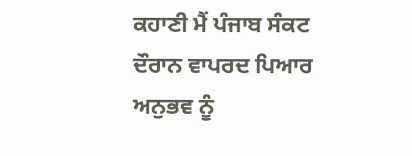ਕਹਾਣੀ ਮੈਂ ਪੰਜਾਬ ਸੰਕਟ ਦੌਰਾਨ ਵਾਪਰਦ ਪਿਆਰ ਅਨੁਭਵ ਨੂੰ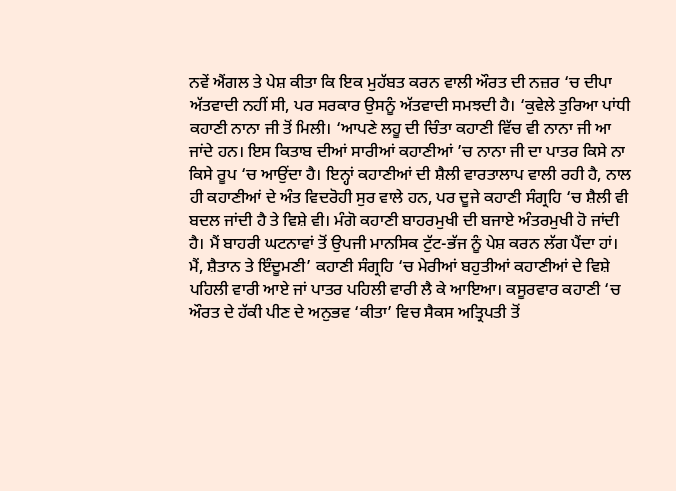ਨਵੇਂ ਐਂਗਲ ਤੇ ਪੇਸ਼ ਕੀਤਾ ਕਿ ਇਕ ਮੁਹੱਬਤ ਕਰਨ ਵਾਲੀ ਔਰਤ ਦੀ ਨਜ਼ਰ ‘ਚ ਦੀਪਾ ਅੱਤਵਾਦੀ ਨਹੀਂ ਸੀ, ਪਰ ਸਰਕਾਰ ਉਸਨੂੰ ਅੱਤਵਾਦੀ ਸਮਝਦੀ ਹੈ। ‘ਕੁਵੇਲੇ ਤੁਰਿਆ ਪਾਂਧੀ ਕਹਾਣੀ ਨਾਨਾ ਜੀ ਤੋਂ ਮਿਲੀ। ‘ਆਪਣੇ ਲਹੂ ਦੀ ਚਿੰਤਾ ਕਹਾਣੀ ਵਿੱਚ ਵੀ ਨਾਨਾ ਜੀ ਆ ਜਾਂਦੇ ਹਨ। ਇਸ ਕਿਤਾਬ ਦੀਆਂ ਸਾਰੀਆਂ ਕਹਾਣੀਆਂ ’ਚ ਨਾਨਾ ਜੀ ਦਾ ਪਾਤਰ ਕਿਸੇ ਨਾ ਕਿਸੇ ਰੂਪ ‘ਚ ਆਉਂਦਾ ਹੈ। ਇਨ੍ਹਾਂ ਕਹਾਣੀਆਂ ਦੀ ਸ਼ੈਲੀ ਵਾਰਤਾਲਾਪ ਵਾਲੀ ਰਹੀ ਹੈ, ਨਾਲ ਹੀ ਕਹਾਣੀਆਂ ਦੇ ਅੰਤ ਵਿਦਰੋਹੀ ਸੁਰ ਵਾਲੇ ਹਨ, ਪਰ ਦੂਜੇ ਕਹਾਣੀ ਸੰਗ੍ਰਹਿ ‘ਚ ਸ਼ੈਲੀ ਵੀ ਬਦਲ ਜਾਂਦੀ ਹੈ ਤੇ ਵਿਸ਼ੇ ਵੀ। ਮੰਗੋ ਕਹਾਣੀ ਬਾਹਰਮੁਖੀ ਦੀ ਬਜਾਏ ਅੰਤਰਮੁਖੀ ਹੋ ਜਾਂਦੀ ਹੈ। ਮੈਂ ਬਾਹਰੀ ਘਟਨਾਵਾਂ ਤੋਂ ਉਪਜੀ ਮਾਨਸਿਕ ਟੁੱਟ-ਭੱਜ ਨੂੰ ਪੇਸ਼ ਕਰਨ ਲੱਗ ਪੈਂਦਾ ਹਾਂ। ਮੈਂ, ਸ਼ੈਤਾਨ ਤੇ ਇੰਦੂਮਣੀ’ ਕਹਾਣੀ ਸੰਗ੍ਰਹਿ ‘ਚ ਮੇਰੀਆਂ ਬਹੁਤੀਆਂ ਕਹਾਣੀਆਂ ਦੇ ਵਿਸ਼ੇ ਪਹਿਲੀ ਵਾਰੀ ਆਏ ਜਾਂ ਪਾਤਰ ਪਹਿਲੀ ਵਾਰੀ ਲੈ ਕੇ ਆਇਆ। ਕਸੂਰਵਾਰ ਕਹਾਣੀ ‘ਚ ਔਰਤ ਦੇ ਹੱਕੀ ਪੀਣ ਦੇ ਅਨੁਭਵ ‘ਕੀਤਾ’ ਵਿਚ ਸੈਕਸ ਅਤ੍ਰਿਪਤੀ ਤੋਂ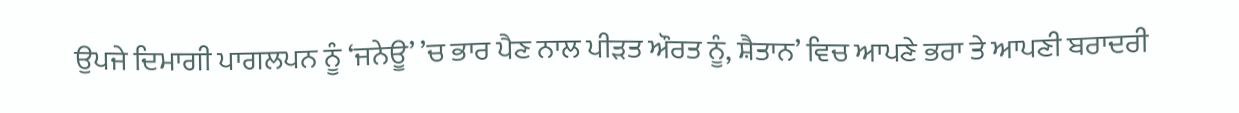ਉਪਜੇ ਦਿਮਾਗੀ ਪਾਗਲਪਨ ਨੂੰ ‘ਜਨੇਊ’ ’ਚ ਭਾਰ ਪੈਣ ਨਾਲ ਪੀੜਤ ਔਰਤ ਨੂੰ, ਸ਼ੈਤਾਨ’ ਵਿਚ ਆਪਣੇ ਭਰਾ ਤੇ ਆਪਣੀ ਬਰਾਦਰੀ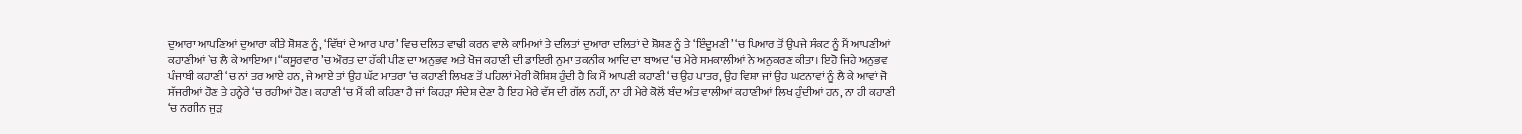ਦੁਆਰਾ ਆਪਣਿਆਂ ਦੁਆਰਾ ਕੀਤੇ ਸ਼ੋਸ਼ਣ ਨੂੰ, ‘ਵਿੱਥਾਂ ਦੇ ਆਰ ਪਾਰ’ ਵਿਚ ਦਲਿਤ ਵਾਢੀ ਕਰਨ ਵਾਲੇ ਕਾਮਿਆਂ ਤੇ ਦਲਿਤਾਂ ਦੁਆਰਾ ਦਲਿਤਾਂ ਦੇ ਸ਼ੋਸ਼ਣ ਨੂੰ ਤੇ ‘ਇੰਦੂਮਣੀ’ ‘ਚ ਪਿਆਰ ਤੋਂ ਉਪਜੇ ਸੰਕਟ ਨੂੰ ਮੈਂ ਆਪਣੀਆਂ ਕਹਾਣੀਆਂ `ਚ ਲੈ ਕੇ ਆਇਆ।“ਕਸੂਰਵਾਰ ’ਚ ਔਰਤ ਦਾ ਹੱਕੀ ਪੀਣ ਦਾ ਅਨੁਭਵ ਅਤੇ ਖੋਜ ਕਹਾਣੀ ਦੀ ਡਾਇਰੀ ਨੁਮਾ ਤਕਨੀਕ ਆਦਿ ਦਾ ਬਾਅਦ ‘ਚ ਮੇਰੇ ਸਮਕਾਲੀਆਂ ਨੇ ਅਨੁਕਰਣ ਕੀਤਾ। ਇਹੋ ਜਿਹੇ ਅਨੁਭਵ ਪੰਜਾਬੀ ਕਹਾਣੀ ‘ਚ ਨਾਂ ਤਰ ਆਏ ਹਨ, ਜੇ ਆਏ ਤਾਂ ਉਹ ਘੱਟ ਮਾਤਰਾ ‘ਚ ਕਹਾਣੀ ਲਿਖਣ ਤੋਂ ਪਹਿਲਾਂ ਮੇਰੀ ਕੋਸ਼ਿਸ਼ ਹੁੰਦੀ ਹੈ ਕਿ ਮੈਂ ਆਪਣੀ ਕਹਾਣੀ ‘ਚ ਉਹ ਪਾਤਰ, ਉਹ ਵਿਸ਼ਾ ਜਾਂ ਉਹ ਘਟਨਾਵਾਂ ਨੂੰ ਲੈ ਕੇ ਆਵਾਂ ਜੋ ਸੱਜਰੀਆਂ ਹੋਣ ਤੇ ਹਨ੍ਹੇਰੇ ‘ਚ ਰਹੀਆਂ ਹੋਣ। ਕਹਾਣੀ ‘ਚ ਮੈਂ ਕੀ ਕਹਿਣਾ ਹੈ ਜਾਂ ਕਿਹੜਾ ਸੰਦੇਸ਼ ਦੇਣਾ ਹੈ ਇਹ ਮੇਰੇ ਵੱਸ ਦੀ ਗੱਲ ਨਹੀਂ, ਨਾ ਹੀ ਮੇਰੇ ਕੋਲੋਂ ਬੰਦ ਅੰਤ ਵਾਲੀਆਂ ਕਹਾਣੀਆਂ ਲਿਖ ਹੁੰਦੀਆਂ ਹਨ, ਨਾ ਹੀ ਕਹਾਣੀ ‘ਚ ਨਗੀਨ ਜੁੜ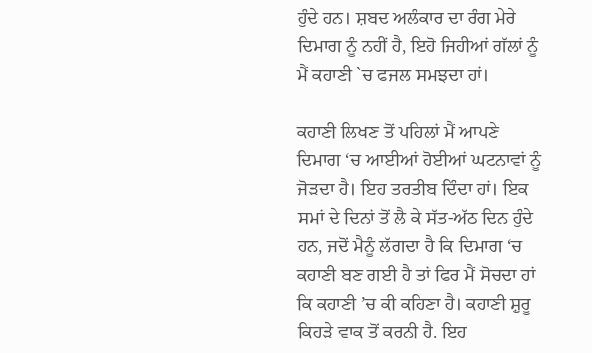ਹੁੰਦੇ ਹਨ। ਸ਼ਬਦ ਅਲੰਕਾਰ ਦਾ ਰੰਗ ਮੇਰੇ ਦਿਮਾਗ ਨੂੰ ਨਹੀਂ ਹੈ, ਇਹੋ ਜਿਹੀਆਂ ਗੱਲਾਂ ਨੂੰ ਮੈਂ ਕਹਾਣੀ `ਚ ਫਜਲ ਸਮਝਦਾ ਹਾਂ।

ਕਹਾਣੀ ਲਿਖਣ ਤੋਂ ਪਹਿਲਾਂ ਮੈਂ ਆਪਣੇ ਦਿਮਾਗ ‘ਚ ਆਈਆਂ ਹੋਈਆਂ ਘਟਨਾਵਾਂ ਨੂੰ ਜੋੜਦਾ ਹੈ। ਇਹ ਤਰਤੀਬ ਦਿੰਦਾ ਹਾਂ। ਇਕ ਸਮਾਂ ਦੇ ਦਿਨਾਂ ਤੋਂ ਲੈ ਕੇ ਸੱਤ-ਅੱਠ ਦਿਨ ਹੁੰਦੇ ਹਨ, ਜਦੋਂ ਮੈਨੂੰ ਲੱਗਦਾ ਹੈ ਕਿ ਦਿਮਾਗ ‘ਚ ਕਹਾਣੀ ਬਣ ਗਈ ਹੈ ਤਾਂ ਫਿਰ ਮੈਂ ਸੋਚਦਾ ਹਾਂ ਕਿ ਕਹਾਣੀ ’ਚ ਕੀ ਕਹਿਣਾ ਹੈ। ਕਹਾਣੀ ਸ਼ੁਰੂ ਕਿਹੜੇ ਵਾਕ ਤੋਂ ਕਰਨੀ ਹੈ. ਇਹ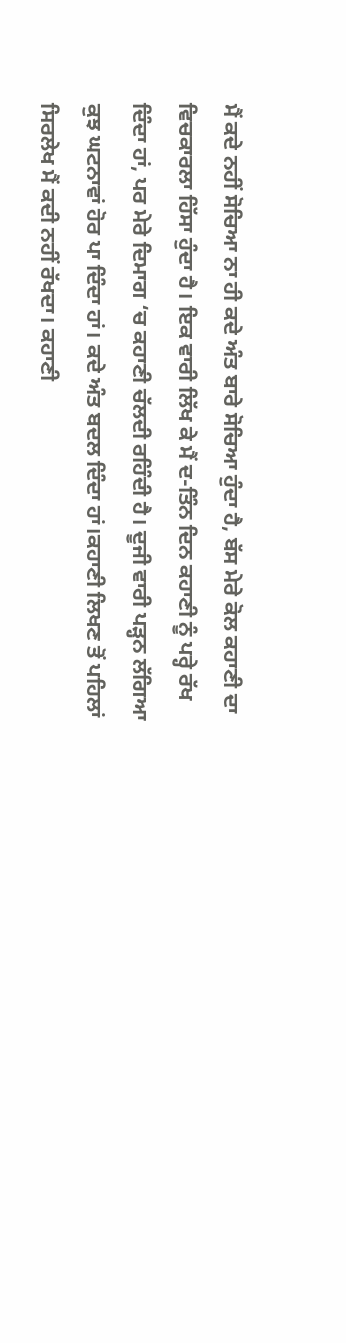ਮੈਂ ਕਦੇ ਨਹੀਂ ਸੋਚਿਆ ਨਾ ਹੀ ਕਦੇ ਅੰਤ ਬਾਰੇ ਸੋਚਿਆ ਹੁੰਦਾ ਹੈ, ਬੱਸ ਮੇਰੇ ਕੋਲ ਕਹਾਣੀ ਦਾ ਵਿਚਕਾਰਲਾ ਹਿੱਸਾ ਹੁੰਦਾ ਹੈ। ਇਕ ਵਾਰੀ ਲਿੱਖ ਕੇ ਮੈਂ ਦ-ਤਿੰਨ ਦਿਨ ਕਹਾਣੀ ਨੂੰ ਪਰ੍ਹੇ ਰੱਖ ਦਿੰਦਾ ਹਾਂ, ਪਰ ਮੇਰੇ ਦਿਮਾਗ ‘ਚ ਕਹਾਣੀ ਚੱਲਦੀ ਰਹਿੰਦੀ ਹੈ। ਦੂਜੀ ਵਾਰੀ ਪੜ੍ਹਨ ਲੱਗਿਆ ਕੁਝ ਘਟਨਾਵਾਂ ਹੋਰ ਪਾ ਦਿੰਦਾ ਹਾਂ। ਕਦੇ ਅੰਤ ਬਦਲ ਦਿੰਦਾ ਹਾਂ।ਕਹਾਣੀ ਲਿਖਣ ਤੋਂ ਪਹਿਲਾਂ ਸਿਰਲੇਖ ਮੈਂ ਕਦੀ ਨਹੀਂ ਰੱਖਦਾ। ਕਹਾਣੀ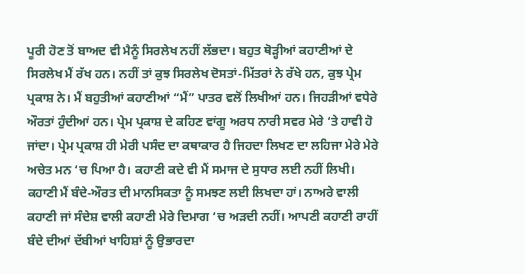ਪੂਰੀ ਹੋਣ ਤੋਂ ਬਾਅਦ ਵੀ ਮੈਨੂੰ ਸਿਰਲੇਖ ਨਹੀਂ ਲੱਭਦਾ। ਬਹੁਤ ਥੋੜ੍ਹੀਆਂ ਕਹਾਣੀਆਂ ਦੇ ਸਿਰਲੇਖ ਮੈਂ ਰੱਖ ਹਨ। ਨਹੀਂ ਤਾਂ ਕੁਝ ਸਿਰਲੇਖ ਦੋਸਤਾਂ-ਮਿੱਤਰਾਂ ਨੇ ਰੱਖੇ ਹਨ, ਕੁਝ ਪ੍ਰੇਮ ਪ੍ਰਕਾਸ਼ ਨੇ। ਮੈਂ ਬਹੁਤੀਆਂ ਕਹਾਣੀਆਂ “ਮੈਂ” ਪਾਤਰ ਵਲੋਂ ਲਿਖੀਆਂ ਹਨ। ਜਿਹੜੀਆਂ ਵਧੇਰੇ ਔਰਤਾਂ ਹੁੰਦੀਆਂ ਹਨ। ਪ੍ਰੇਮ ਪ੍ਰਕਾਸ਼ ਦੇ ਕਹਿਣ ਵਾਂਗੂ ਅਰਧ ਨਾਰੀ ਸਵਰ ਮੇਰੇ ‘ਤੇ ਹਾਵੀ ਹੋ ਜਾਂਦਾ। ਪ੍ਰੇਮ ਪ੍ਰਕਾਸ਼ ਹੀ ਮੇਰੀ ਪਸੰਦ ਦਾ ਕਥਾਕਾਰ ਹੈ ਜਿਹਦਾ ਲਿਖਣ ਦਾ ਲਹਿਜਾ ਮੇਰੇ ਮੇਰੇ ਅਚੇਤ ਮਨ ‘ਚ ਪਿਆ ਹੈ। ਕਹਾਣੀ ਕਦੇ ਵੀ ਮੈਂ ਸਮਾਜ ਦੇ ਸੁਧਾਰ ਲਈ ਨਹੀਂ ਲਿਖੀ। ਕਹਾਣੀ ਮੈਂ ਬੰਦੇ-ਔਰਤ ਦੀ ਮਾਨਸਿਕਤਾ ਨੂੰ ਸਮਝਣ ਲਈ ਲਿਖਦਾ ਹਾਂ। ਨਾਅਰੇ ਵਾਲੀ ਕਹਾਣੀ ਜਾਂ ਸੰਦੇਸ਼ ਵਾਲੀ ਕਹਾਣੀ ਮੇਰੇ ਦਿਮਾਗ ‘ਚ ਅੜਦੀ ਨਹੀਂ। ਆਪਣੀ ਕਹਾਣੀ ਰਾਹੀਂ ਬੰਦੇ ਦੀਆਂ ਦੱਬੀਆਂ ਖਾਹਿਸ਼ਾਂ ਨੂੰ ਉਭਾਰਦਾ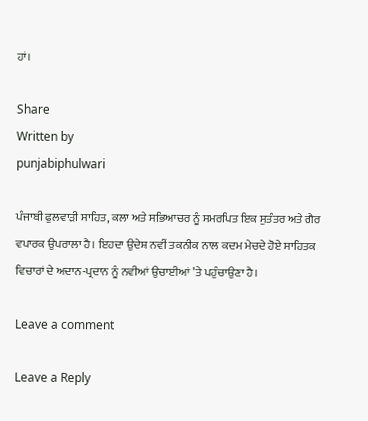ਹਾਂ।

Share
Written by
punjabiphulwari

ਪੰਜਾਬੀ ਫੁਲਵਾੜੀ ਸਾਹਿਤ, ਕਲਾ ਅਤੇ ਸਭਿਆਚਰ ਨੂੰ ਸਮਰਪਿਤ ਇਕ ਸੁਤੰਤਰ ਅਤੇ ਗੈਰ ਵਪਾਰਕ ਉਪਰਾਲਾ ਹੈ। ਇਹਦਾ ਉਦੇਸ਼ ਨਵੀਂ ਤਕਨੀਕ ਨਾਲ ਕਦਮ ਮੇਚਦੇ ਹੋਏ ਸਾਹਿਤਕ ਵਿਚਾਰਾਂ ਦੇ ਅਦਾਨ-ਪ੍ਰਦਾਨ ਨੂੰ ਨਵੀਆਂ ਉਚਾਈਆਂ ’ਤੇ ਪਹੁੰਚਾਉਣਾ ਹੈ।

Leave a comment

Leave a Reply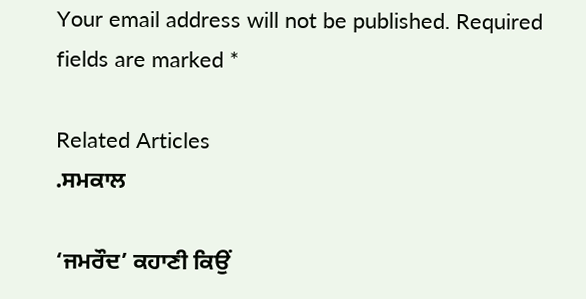Your email address will not be published. Required fields are marked *

Related Articles
.ਸਮਕਾਲ

‘ਜਮਰੌਦ’ ਕਹਾਣੀ ਕਿਉਂ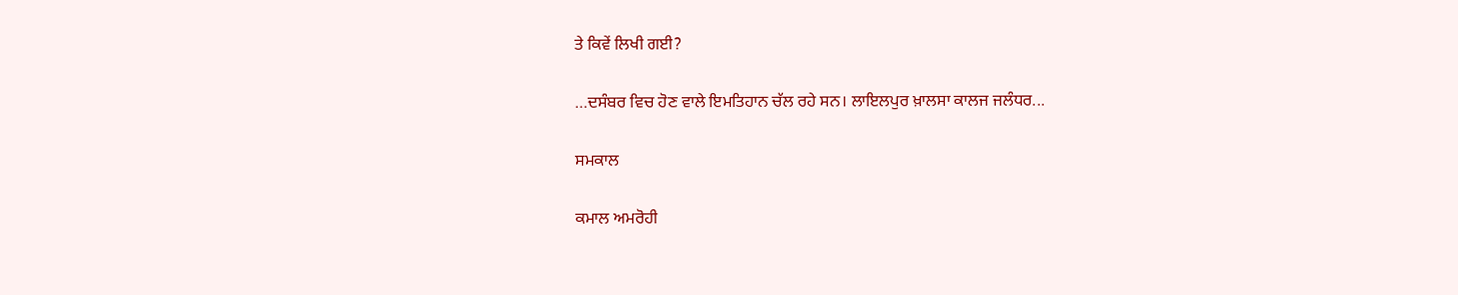ਤੇ ਕਿਵੇਂ ਲਿਖੀ ਗਈ?

…ਦਸੰਬਰ ਵਿਚ ਹੋਣ ਵਾਲੇ ਇਮਤਿਹਾਨ ਚੱਲ ਰਹੇ ਸਨ। ਲਾਇਲਪੁਰ ਖ਼ਾਲਸਾ ਕਾਲਜ ਜਲੰਧਰ...

ਸਮਕਾਲ

ਕਮਾਲ ਅਮਰੋਹੀ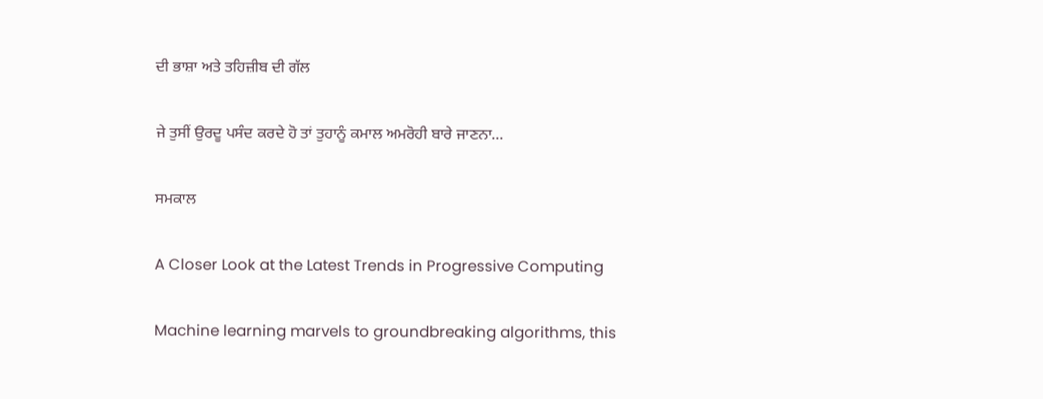ਦੀ ਭਾਸ਼ਾ ਅਤੇ ਤਹਿਜ਼ੀਬ ਦੀ ਗੱਲ

ਜੇ ਤੁਸੀਂ ਉਰਦੂ ਪਸੰਦ ਕਰਦੇ ਹੋ ਤਾਂ ਤੁਹਾਨੂੰ ਕਮਾਲ ਅਮਰੋਹੀ ਬਾਰੇ ਜਾਣਨਾ...

ਸਮਕਾਲ

A Closer Look at the Latest Trends in Progressive Computing

Machine learning marvels to groundbreaking algorithms, this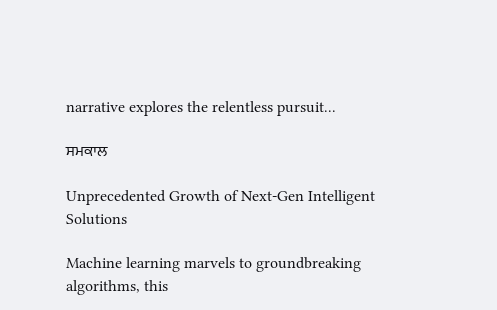narrative explores the relentless pursuit...

ਸਮਕਾਲ

Unprecedented Growth of Next-Gen Intelligent Solutions

Machine learning marvels to groundbreaking algorithms, this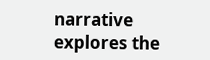narrative explores the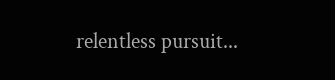relentless pursuit...